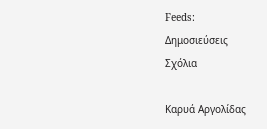Feeds:
Δημοσιεύσεις
Σχόλια

Καρυά Αργολίδας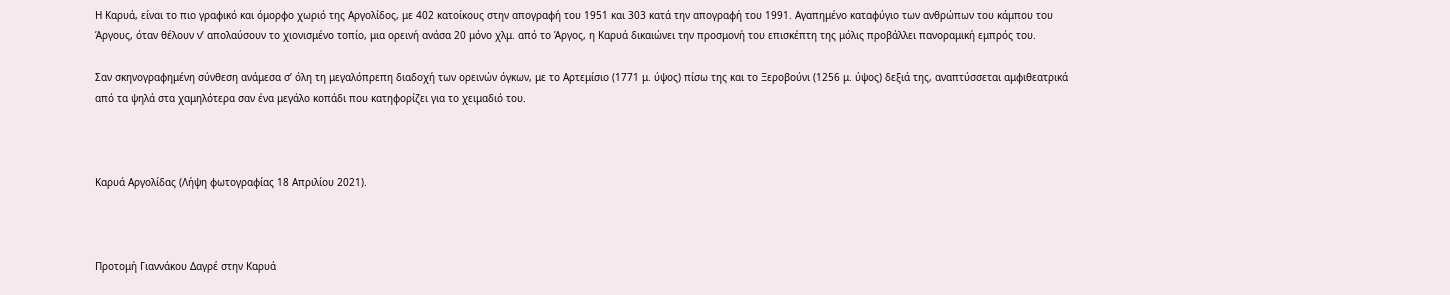Η Καρυά, είναι το πιο γραφικό και όμορφο χωριό της Αργολίδος, με 402 κατοίκους στην απογραφή του 1951 και 303 κατά την απογραφή του 1991. Αγαπημένο καταφύγιο των ανθρώπων του κάμπου του Άργους, όταν θέλουν ν’ απολαύσουν το χιονισμένο τοπίο, μια ορεινή ανάσα 20 μόνο χλμ. από το Άργος, η Καρυά δικαιώνει την προσμονή του επισκέπτη της μόλις προβάλλει πανοραμική εμπρός του.

Σαν σκηνογραφημένη σύνθεση ανάμεσα σ’ όλη τη μεγαλόπρεπη διαδοχή των ορεινών όγκων, με το Αρτεμίσιο (1771 μ. ύψος) πίσω της και το Ξεροβούνι (1256 μ. ύψος) δεξιά της, αναπτύσσεται αμφιθεατρικά από τα ψηλά στα χαμηλότερα σαν ένα μεγάλο κοπάδι που κατηφορίζει για το χειμαδιό του.



Καρυά Αργολίδας (Λήψη φωτογραφίας 18 Απριλίου 2021).



Προτομή Γιαννάκου Δαγρέ στην Καρυά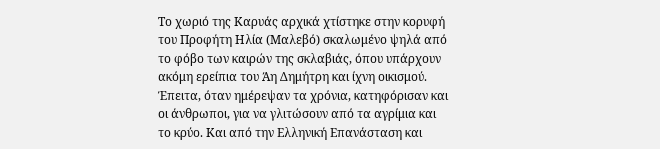Το χωριό της Καρυάς αρχικά χτίστηκε στην κορυφή του Προφήτη Ηλία (Μαλεβό) σκαλωμένο ψηλά από το φόβο των καιρών της σκλαβιάς, όπου υπάρχουν ακόμη ερείπια του Άη Δημήτρη και ίχνη οικισμού. Έπειτα, όταν ημέρεψαν τα χρόνια, κατηφόρισαν και οι άνθρωποι, για να γλιτώσουν από τα αγρίμια και το κρύο. Και από την Ελληνική Επανάσταση και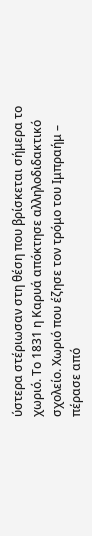ύστερα στέριωσαν στη θέση που βρίσκεται σήμερα το χωριό. Το 1831 η Καρυά απόκτησε αλληλοδιδακτικό σχολείο. Χωριό που έζησε τον τρόμο του Ιμπραήμ – πέρασε από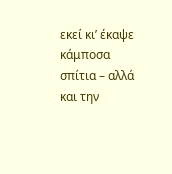εκεί κι’ έκαψε κάμποσα σπίτια – αλλά και την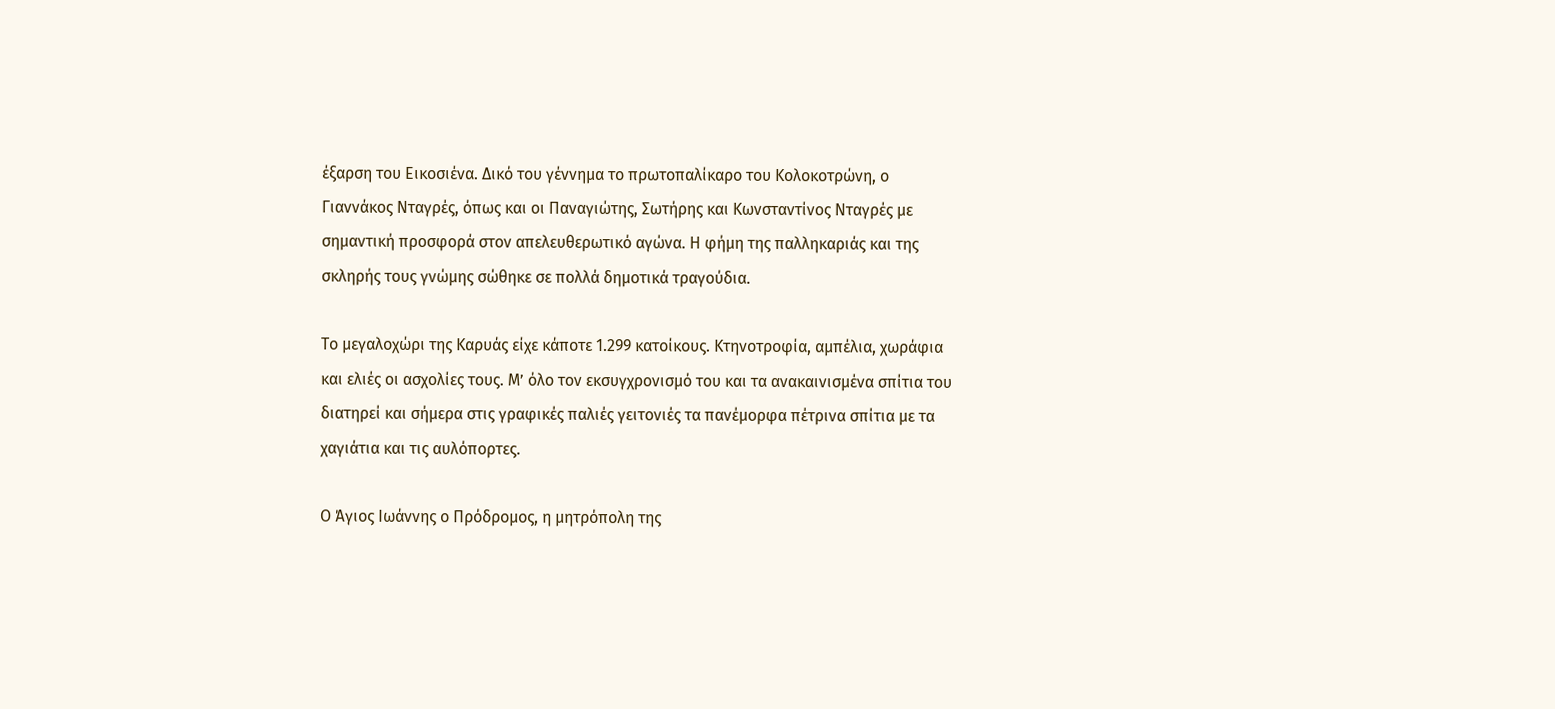έξαρση του Εικοσιένα. Δικό του γέννημα το πρωτοπαλίκαρο του Κολοκοτρώνη, ο Γιαννάκος Νταγρές, όπως και οι Παναγιώτης, Σωτήρης και Κωνσταντίνος Νταγρές με σημαντική προσφορά στον απελευθερωτικό αγώνα. Η φήμη της παλληκαριάς και της σκληρής τους γνώμης σώθηκε σε πολλά δημοτικά τραγούδια.

Το μεγαλοχώρι της Καρυάς είχε κάποτε 1.299 κατοίκους. Κτηνοτροφία, αμπέλια, χωράφια και ελιές οι ασχολίες τους. Μ’ όλο τον εκσυγχρονισμό του και τα ανακαινισμένα σπίτια του διατηρεί και σήμερα στις γραφικές παλιές γειτονιές τα πανέμορφα πέτρινα σπίτια με τα χαγιάτια και τις αυλόπορτες.

Ο Άγιος Ιωάννης ο Πρόδρομος, η μητρόπολη της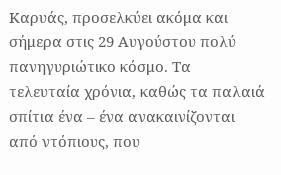Καρυάς, προσελκύει ακόμα και σήμερα στις 29 Αυγούστου πολύ πανηγυριώτικο κόσμο. Τα τελευταία χρόνια, καθώς τα παλαιά σπίτια ένα – ένα ανακαινίζονται από ντόπιους, που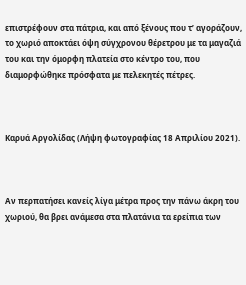επιστρέφουν στα πάτρια, και από ξένους που τ’ αγοράζουν, το χωριό αποκτάει όψη σύγχρονου θέρετρου με τα μαγαζιά του και την όμορφη πλατεία στο κέντρο του, που διαμορφώθηκε πρόσφατα με πελεκητές πέτρες.



Καρυά Αργολίδας (Λήψη φωτογραφίας 18 Απριλίου 2021).



Αν περπατήσει κανείς λίγα μέτρα προς την πάνω άκρη του χωριού, θα βρει ανάμεσα στα πλατάνια τα ερείπια των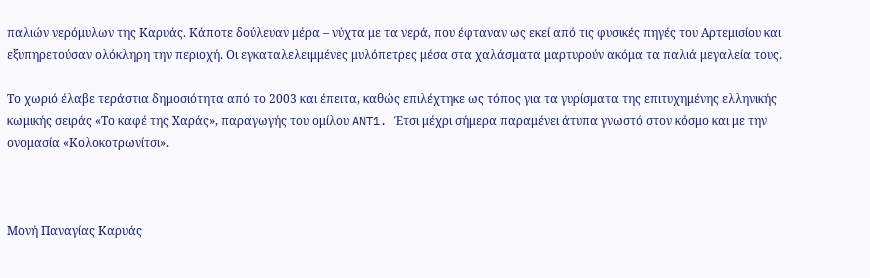παλιών νερόμυλων της Καρυάς. Κάποτε δούλευαν μέρα – νύχτα με τα νερά, που έφταναν ως εκεί από τις φυσικές πηγές του Αρτεμισίου και εξυπηρετούσαν ολόκληρη την περιοχή. Οι εγκαταλελειμμένες μυλόπετρες μέσα στα χαλάσματα μαρτυρούν ακόμα τα παλιά μεγαλεία τους.

Το χωριό έλαβε τεράστια δημοσιότητα από το 2003 και έπειτα, καθώς επιλέχτηκε ως τόπος για τα γυρίσματα της επιτυχημένης ελληνικής κωμικής σειράς «Το καφέ της Χαράς», παραγωγής του ομίλου ANT1. Έτσι μέχρι σήμερα παραμένει άτυπα γνωστό στον κόσμο και με την ονομασία «Κολοκοτρωνίτσι».



Μονή Παναγίας Καρυάς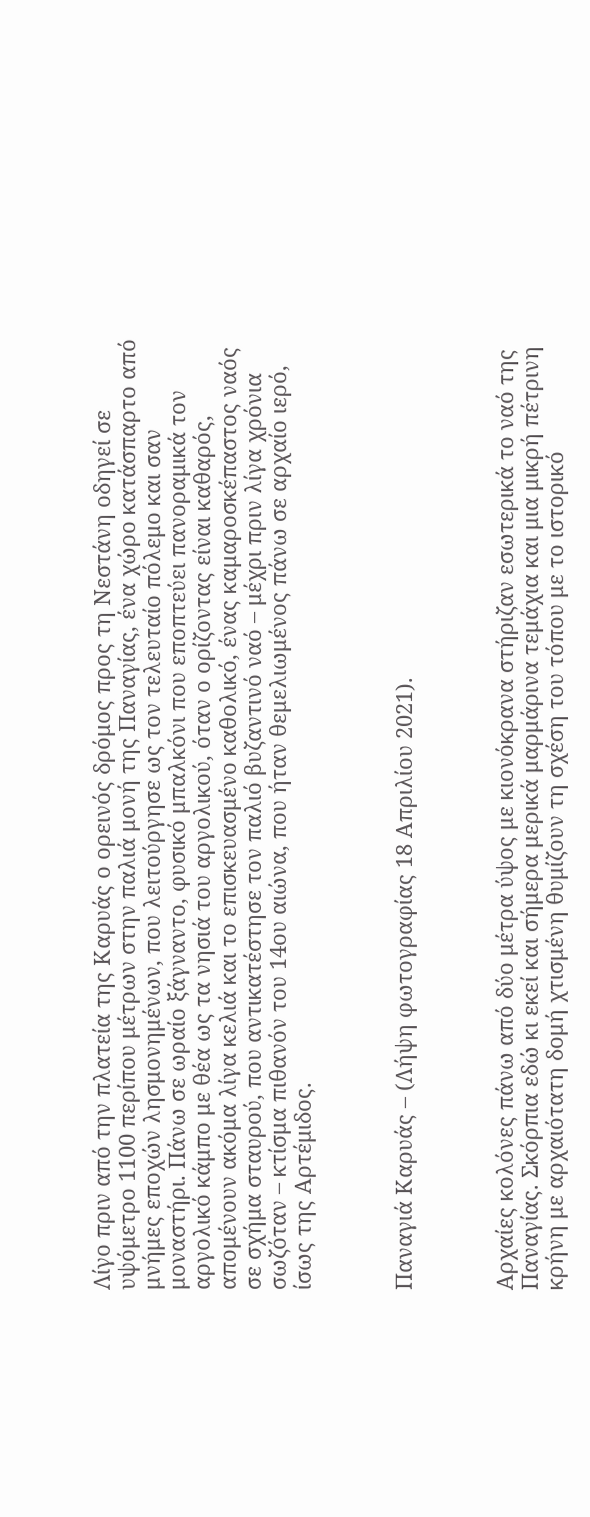Λίγο πριν από την πλατεία της Καρυάς ο ορεινός δρόμος προς τη Νεστάνη οδηγεί σε υψόμετρο 1100 περίπου μέτρων στην παλιά μονή της Παναγίας, ένα χώρο κατάσπαρτο από μνήμες εποχών λησμονημένων, που λειτούργησε ως τον τελευταίο πόλεμο και σαν μοναστήρι. Πάνω σε ωραίο ξάγναντο, φυσικό μπαλκόνι που εποπτεύει πανοραμικά τον αργολικό κάμπο με θέα ως τα νησιά του αργολικού, όταν ο ορίζοντας είναι καθαρός, απομένουν ακόμα λίγα κελιά και το επισκευασμένο καθολικό, ένας καμαροσκέπαστος ναός σε σχήμα σταυρού, που αντικατέστησε τον παλιό βυζαντινό ναό – μέχρι πριν λίγα χρόνια σωζόταν – κτίσμα πιθανόν του 14ου αιώνα, που ήταν θεμελιωμένος πάνω σε αρχαίο ιερό, ίσως της Αρτέμιδος.



Παναγιά Καρυάς – (Λήψη φωτογραφίας 18 Απριλίου 2021).



Αρχαίες κολόνες πάνω από δύο μέτρα ύψος με κιονόκρανα στήριζαν εσωτερικά το ναό της Παναγίας. Σκόρπια εδώ κι εκεί και σήμερα μερικά μαρμάρινα τεμάχια και μια μικρή πέτρινη κρήνη με αρχαιότατη δομή χτισμένη θυμίζουν τη σχέση του τόπου με το ιστορικό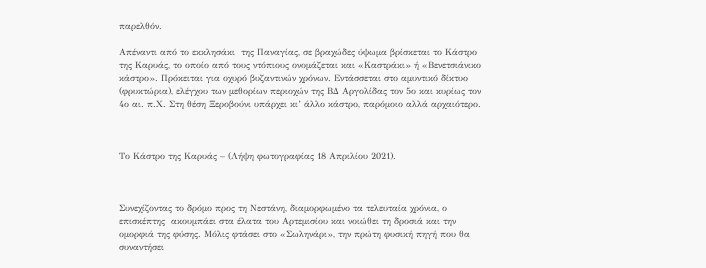παρελθόν.

Απέναντι από το εκκλησάκι  της Παναγίας, σε βραχώδες ύψωμα βρίσκεται το Κάστρο της Καρυάς, το οποίο από τους ντόπιους ονομάζεται και «Καστράκι» ή «Βενετσιάνικο κάστρο». Πρόκειται για οχυρό βυζαντινών χρόνων. Εντάσσεται στο αμυντικό δίκτυο (φρυκτώρια), ελέγχου των μεθορίων περιοχών της ΒΔ Αργολίδας τον 5ο και κυρίως τον 4ο αι. π.Χ. Στη θέση Ξεροβούνι υπάρχει κι’ άλλο κάστρο, παρόμοιο αλλά αρχαιότερο.



Το Κάστρο της Καρυάς – (Λήψη φωτογραφίας 18 Απριλίου 2021).



Συνεχίζοντας το δρόμο προς τη Νεστάνη, διαμορφωμένο τα τελευταία χρόνια, ο επισκέπτης  ακουμπάει στα έλατα του Αρτεμισίου και νοιώθει τη δροσιά και την ομορφιά της φύσης. Μόλις φτάσει στο «Σωληνάρι», την πρώτη φυσική πηγή που θα συναντήσει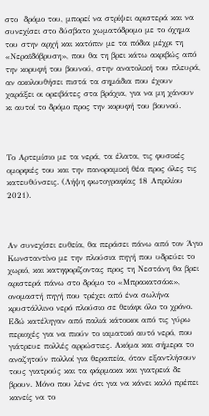στο  δρόμο του, μπορεί να στρίψει αριστερά και να συνεχίσει στο δύσβατο χωματόδρομο με το όχημα του στην αρχή και κατόπιν με τα πόδια μέχρι τη «Νεραϊδόβρυση», που θα τη βρει κάτω ακριβώς από την κορυφή του βουνού, στην ανατολική του πλευρά, αν ακολουθήσει πιστά τα σημάδια που έχουν χαράξει οι ορειβάτες στα βράχια, για να μη χάνουν κι αυτοί το δρόμο προς την κορυφή του βουνού.



Το Αρτεμίσιο με τα νερά, τα έλατα, τις φυσικές ομορφιές του και την πανοραμική θέα προς όλες τις κατευθύνσεις. (Λήψη φωτογραφίας 18 Απριλίου 2021).



Αν συνεχίσει ευθεία, θα περάσει πάνω από τον Άγιο Κωνσταντίνο με την πλούσια πηγή που υδρεύει το χωριό, και κατηφορίζοντας προς τη Νεστάνη θα βρει αριστερά πάνω στο δρόμο το «Μπρακατσάκι», ονομαστή πηγή που τρέχει από ένα σωλήνα κρυστάλλινο νερό πλούσιο σε θειάφι όλο το χρόνο. Εδώ κατέληγαν από παλιά κάτοικοι από τις γύρω περιοχές για να πιούν το ιαματικό αυτό νερό, που γιάτρευε πολλές αρρώστιες. Ακόμα και σήμερα το αναζητούν πολλοί για θεραπεία, όταν εξαντλήσουν τους γιατρούς και τα φάρμακα και γιατρειά δε βρουν. Μόνο που λένε ότι για να κάνει καλό πρέπει κανείς να το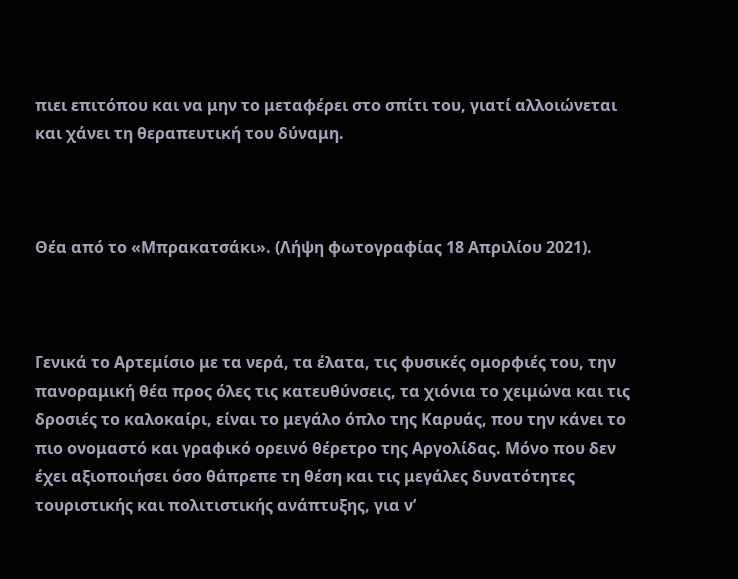πιει επιτόπου και να μην το μεταφέρει στο σπίτι του, γιατί αλλοιώνεται και χάνει τη θεραπευτική του δύναμη.



Θέα από το «Μπρακατσάκι». (Λήψη φωτογραφίας 18 Απριλίου 2021).



Γενικά το Αρτεμίσιο με τα νερά, τα έλατα, τις φυσικές ομορφιές του, την πανοραμική θέα προς όλες τις κατευθύνσεις, τα χιόνια το χειμώνα και τις δροσιές το καλοκαίρι, είναι το μεγάλο όπλο της Καρυάς, που την κάνει το πιο ονομαστό και γραφικό ορεινό θέρετρο της Αργολίδας. Μόνο που δεν έχει αξιοποιήσει όσο θάπρεπε τη θέση και τις μεγάλες δυνατότητες τουριστικής και πολιτιστικής ανάπτυξης, για ν’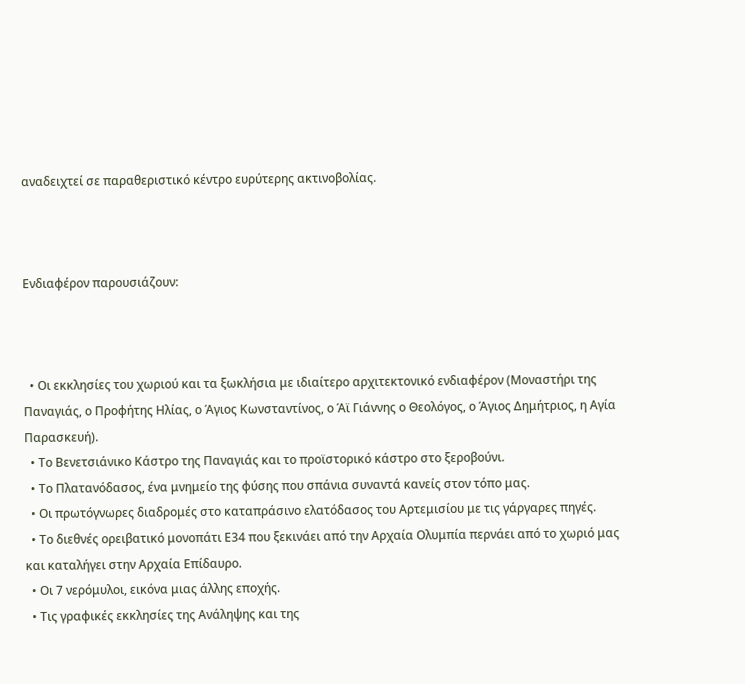αναδειχτεί σε παραθεριστικό κέντρο ευρύτερης ακτινοβολίας.



Ενδιαφέρον παρουσιάζουν:



  • Οι εκκλησίες του χωριού και τα ξωκλήσια με ιδιαίτερο αρχιτεκτονικό ενδιαφέρον (Μοναστήρι της Παναγιάς, ο Προφήτης Ηλίας, ο Άγιος Κωνσταντίνος, ο Άϊ Γιάννης ο Θεολόγος, ο Άγιος Δημήτριος, η Αγία Παρασκευή).
  • Το Βενετσιάνικο Κάστρο της Παναγιάς και το προϊστορικό κάστρο στο ξεροβούνι.
  • Το Πλατανόδασος, ένα μνημείο της φύσης που σπάνια συναντά κανείς στον τόπο μας.
  • Οι πρωτόγνωρες διαδρομές στο καταπράσινο ελατόδασος του Αρτεμισίου με τις γάργαρες πηγές.
  • Το διεθνές ορειβατικό μονοπάτι Ε34 που ξεκινάει από την Αρχαία Ολυμπία περνάει από το χωριό μας και καταλήγει στην Αρχαία Επίδαυρο.
  • Οι 7 νερόμυλοι, εικόνα μιας άλλης εποχής.
  • Τις γραφικές εκκλησίες της Ανάληψης και της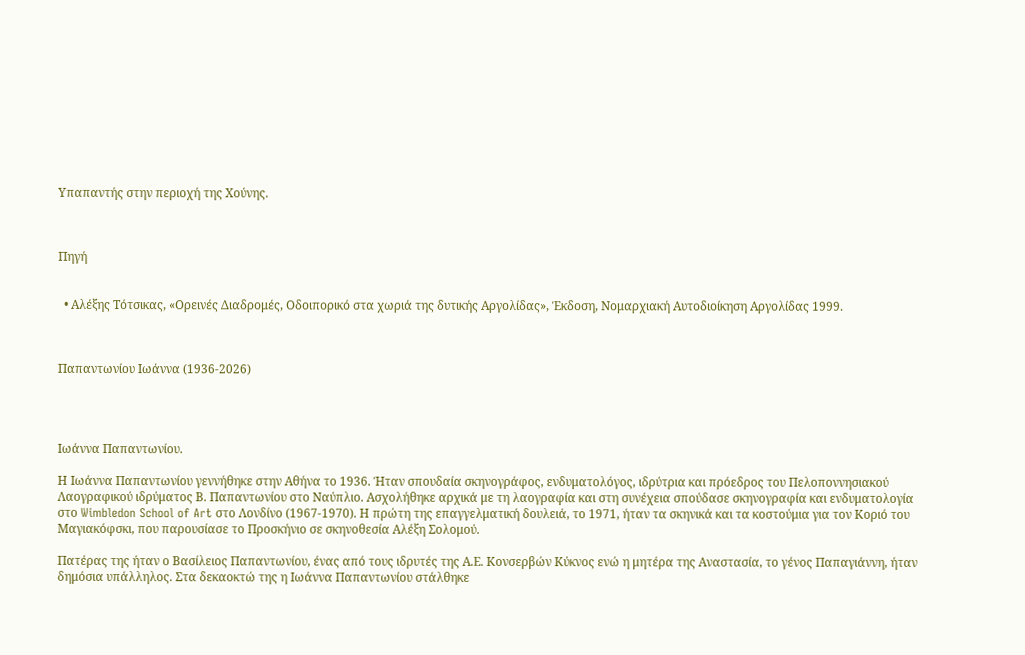Υπαπαντής στην περιοχή της Χούνης.



Πηγή


  • Αλέξης Τότσικας, «Ορεινές Διαδρομές, Οδοιπορικό στα χωριά της δυτικής Αργολίδας», Έκδοση, Νομαρχιακή Αυτοδιοίκηση Αργολίδας 1999.



Παπαντωνίου Ιωάννα (1936-2026)




Ιωάννα Παπαντωνίου.

Η Ιωάννα Παπαντωνίου γεννήθηκε στην Αθήνα το 1936. Ήταν σπουδαία σκηνογράφος, ενδυματολόγος, ιδρύτρια και πρόεδρος του Πελοποννησιακού Λαογραφικού ιδρύματος Β. Παπαντωνίου στο Ναύπλιο. Ασχολήθηκε αρχικά με τη λαογραφία και στη συνέχεια σπούδασε σκηνογραφία και ενδυματολογία στο Wimbledon School of Art στο Λονδίνο (1967-1970). Η πρώτη της επαγγελματική δουλειά, το 1971, ήταν τα σκηνικά και τα κοστούμια για τον Κοριό του Μαγιακόφσκι, που παρουσίασε το Προσκήνιο σε σκηνοθεσία Αλέξη Σολομού.

Πατέρας της ήταν ο Βασίλειος Παπαντωνίου, ένας από τους ιδρυτές της Α.Ε. Κονσερβών Κύκνος ενώ η μητέρα της Αναστασία, το γένος Παπαγιάννη, ήταν δημόσια υπάλληλος. Στα δεκαοκτώ της η Ιωάννα Παπαντωνίου στάλθηκε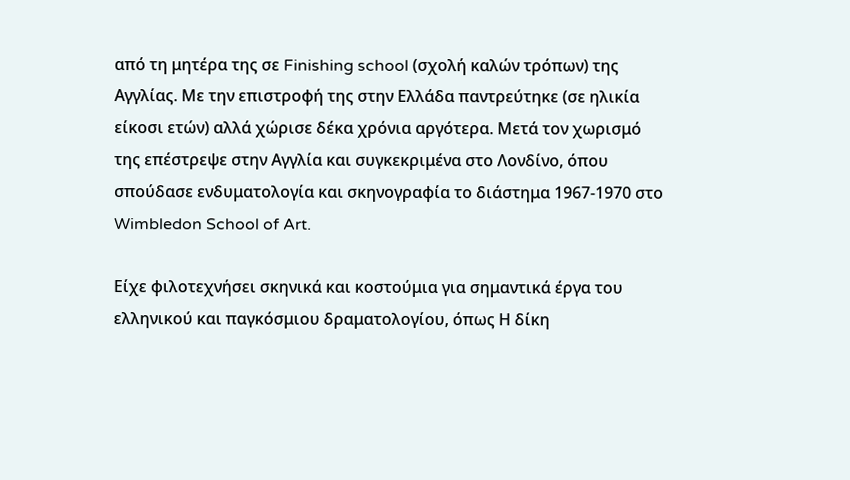από τη μητέρα της σε Finishing school (σχολή καλών τρόπων) της Αγγλίας. Με την επιστροφή της στην Ελλάδα παντρεύτηκε (σε ηλικία είκοσι ετών) αλλά χώρισε δέκα χρόνια αργότερα. Μετά τον χωρισμό της επέστρεψε στην Αγγλία και συγκεκριμένα στο Λονδίνο, όπου σπούδασε ενδυματολογία και σκηνογραφία το διάστημα 1967-1970 στο Wimbledon School of Art.

Είχε φιλοτεχνήσει σκηνικά και κοστούμια για σημαντικά έργα του ελληνικού και παγκόσμιου δραματολογίου, όπως Η δίκη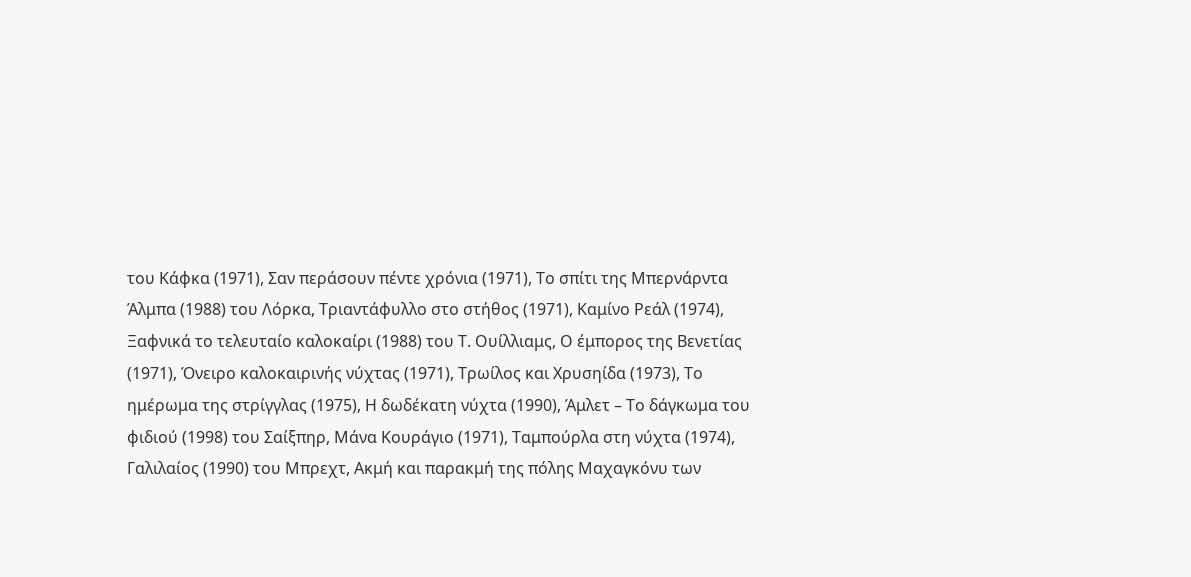του Κάφκα (1971), Σαν περάσουν πέντε χρόνια (1971), Το σπίτι της Μπερνάρντα Άλμπα (1988) του Λόρκα, Τριαντάφυλλο στο στήθος (1971), Καμίνο Ρεάλ (1974), Ξαφνικά το τελευταίο καλοκαίρι (1988) του Τ. Ουίλλιαμς, Ο έμπορος της Βενετίας (1971), Όνειρο καλοκαιρινής νύχτας (1971), Τρωίλος και Χρυσηίδα (1973), Το ημέρωμα της στρίγγλας (1975), Η δωδέκατη νύχτα (1990), Άμλετ – Το δάγκωμα του φιδιού (1998) του Σαίξπηρ, Μάνα Κουράγιο (1971), Ταμπούρλα στη νύχτα (1974), Γαλιλαίος (1990) του Μπρεχτ, Ακμή και παρακμή της πόλης Μαχαγκόνυ των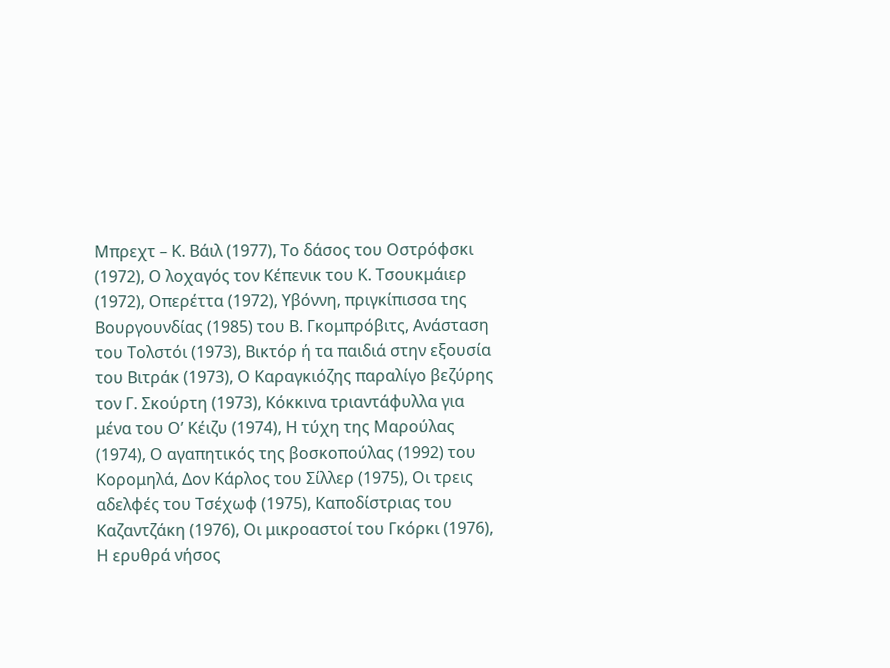Μπρεχτ – Κ. Βάιλ (1977), Το δάσος του Οστρόφσκι (1972), Ο λοχαγός τον Κέπενικ του Κ. Τσουκμάιερ (1972), Οπερέττα (1972), Υβόννη, πριγκίπισσα της Βουργουνδίας (1985) του Β. Γκομπρόβιτς, Ανάσταση του Τολστόι (1973), Βικτόρ ή τα παιδιά στην εξουσία του Βιτράκ (1973), Ο Καραγκιόζης παραλίγο βεζύρης τον Γ. Σκούρτη (1973), Κόκκινα τριαντάφυλλα για μένα του Ο’ Κέιζυ (1974), Η τύχη της Μαρούλας (1974), Ο αγαπητικός της βοσκοπούλας (1992) του Κορομηλά, Δον Κάρλος του Σίλλερ (1975), Οι τρεις αδελφές του Τσέχωφ (1975), Καποδίστριας του Καζαντζάκη (1976), Οι μικροαστοί του Γκόρκι (1976), Η ερυθρά νήσος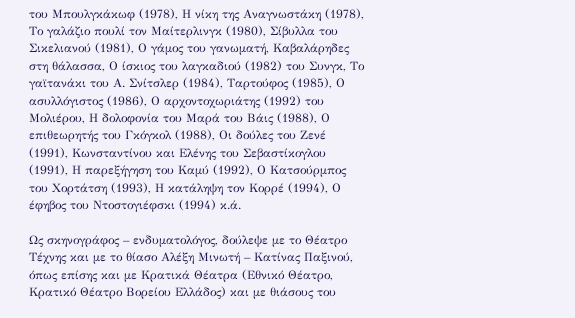του Μπουλγκάκωφ (1978), Η νίκη της Αναγνωστάκη (1978), Το γαλάζιο πουλί τον Μαίτερλινγκ (1980), Σίβυλλα του Σικελιανού (1981), Ο γάμος του γανωματή, Καβαλάρηδες στη θάλασσα, Ο ίσκιος του λαγκαδιού (1982) του Συνγκ, Το γαϊτανάκι του Α. Σνίτσλερ (1984), Ταρτούφος (1985), Ο ασυλλόγιστος (1986), Ο αρχοντοχωριάτης (1992) του Μολιέρου, Η δολοφονία του Μαρά του Βάις (1988), Ο επιθεωρητής του Γκόγκολ (1988), Οι δούλες του Ζενέ (1991), Κωνσταντίνου και Ελένης του Σεβαστίκογλου (1991), Η παρεξήγηση του Καμύ (1992), Ο Κατσούρμπος του Χορτάτση (1993), Η κατάληψη τον Κορρέ (1994), Ο έφηβος του Ντοστογιέφσκι (1994) κ.ά.

Ως σκηνογράφος – ενδυματολόγος, δούλεψε με το Θέατρο Τέχνης και με το θίασο Αλέξη Μινωτή – Κατίνας Παξινού, όπως επίσης και με Κρατικά Θέατρα (Εθνικό Θέατρο, Κρατικό Θέατρο Βορείου Ελλάδος) και με θιάσους του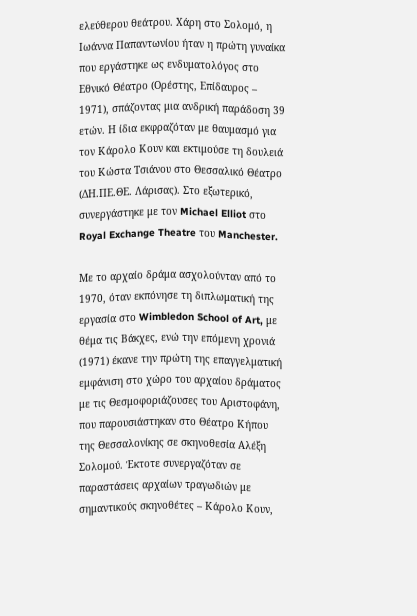ελεύθερου θεάτρου. Χάρη στο Σολομό, η Ιωάννα Παπαντωνίου ήταν η πρώτη γυναίκα που εργάστηκε ως ενδυματολόγος στο Εθνικό Θέατρο (Ορέστης, Επίδαυρος – 1971), σπάζοντας μια ανδρική παράδοση 39 ετών. Η ίδια εκφραζόταν με θαυμασμό για τον Κάρολο Κουν και εκτιμούσε τη δουλειά του Κώστα Τσιάνου στο Θεσσαλικό Θέατρο (ΔΗ.ΠΕ.ΘΕ. Λάρισας). Στο εξωτερικό, συνεργάστηκε με τον Michael Elliot στο Royal Exchange Theatre του Manchester.

Με το αρχαίο δράμα ασχολούνταν από το 1970, όταν εκπόνησε τη διπλωματική της εργασία στο Wimbledon School of Art, με θέμα τις Βάκχες, ενώ την επόμενη χρονιά (1971) έκανε την πρώτη της επαγγελματική εμφάνιση στο χώρο του αρχαίου δράματος με τις Θεσμοφοριάζουσες του Αριστοφάνη, που παρουσιάστηκαν στο Θέατρο Κήπου της Θεσσαλονίκης σε σκηνοθεσία Αλέξη Σολομού. Έκτοτε συνεργαζόταν σε παραστάσεις αρχαίων τραγωδιών με σημαντικούς σκηνοθέτες – Κάρολο Κουν,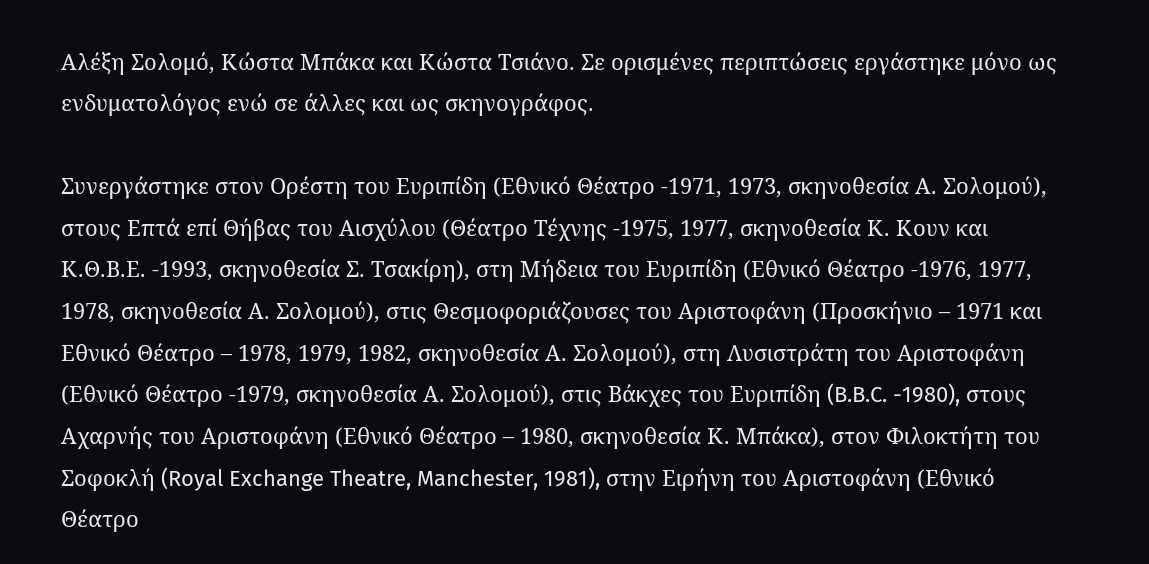Αλέξη Σολομό, Κώστα Μπάκα και Κώστα Τσιάνο. Σε ορισμένες περιπτώσεις εργάστηκε μόνο ως ενδυματολόγος ενώ σε άλλες και ως σκηνογράφος.

Συνεργάστηκε στον Ορέστη του Ευριπίδη (Εθνικό Θέατρο -1971, 1973, σκηνοθεσία Α. Σολομού), στους Επτά επί Θήβας του Αισχύλου (Θέατρο Τέχνης -1975, 1977, σκηνοθεσία Κ. Κουν και Κ.Θ.Β.Ε. -1993, σκηνοθεσία Σ. Τσακίρη), στη Μήδεια του Ευριπίδη (Εθνικό Θέατρο -1976, 1977, 1978, σκηνοθεσία Α. Σολομού), στις Θεσμοφοριάζουσες του Αριστοφάνη (Προσκήνιο – 1971 και Εθνικό Θέατρο – 1978, 1979, 1982, σκηνοθεσία Α. Σολομού), στη Λυσιστράτη του Αριστοφάνη (Εθνικό Θέατρο -1979, σκηνοθεσία Α. Σολομού), στις Βάκχες του Ευριπίδη (B.B.C. -1980), στους Αχαρνής του Αριστοφάνη (Εθνικό Θέατρο – 1980, σκηνοθεσία Κ. Μπάκα), στον Φιλοκτήτη του Σοφοκλή (Royal Exchange Theatre, Manchester, 1981), στην Ειρήνη του Αριστοφάνη (Εθνικό Θέατρο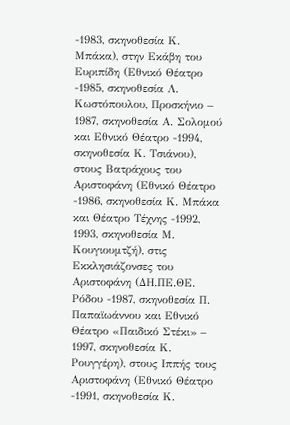-1983, σκηνοθεσία Κ. Μπάκα), στην Εκάβη του Ευριπίδη (Εθνικό Θέατρο -1985, σκηνοθεσία Λ. Κωστόπουλου, Προσκήνιο – 1987, σκηνοθεσία Α. Σολομού και Εθνικό Θέατρο -1994, σκηνοθεσία Κ. Τσιάνου), στους Βατράχους του Αριστοφάνη (Εθνικό Θέατρο -1986, σκηνοθεσία Κ. Μπάκα και Θέατρο Τέχνης -1992, 1993, σκηνοθεσία Μ. Κουγιουμτζή), στις Εκκλησιάζονσες του Αριστοφάνη (ΔΗ.ΠΕ.ΘΕ. Ρόδου -1987, σκηνοθεσία Π. Παπαϊωάννου και Εθνικό Θέατρο «Παιδικό Στέκι» – 1997, σκηνοθεσία Κ. Ρουγγέρη), στους Ιππής τους Αριστοφάνη (Εθνικό Θέατρο -1991, σκηνοθεσία Κ.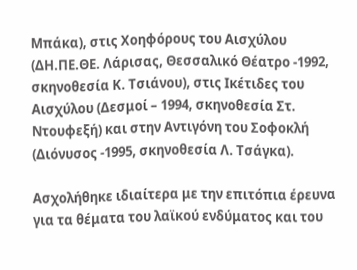Μπάκα), στις Χοηφόρους του Αισχύλου (ΔΗ.ΠΕ.ΘΕ. Λάρισας, Θεσσαλικό Θέατρο -1992, σκηνοθεσία Κ. Τσιάνου), στις Ικέτιδες του Αισχύλου (Δεσμοί – 1994, σκηνοθεσία Στ. Ντουφεξή) και στην Αντιγόνη του Σοφοκλή (Διόνυσος -1995, σκηνοθεσία Λ. Τσάγκα).

Ασχολήθηκε ιδιαίτερα με την επιτόπια έρευνα για τα θέματα του λαϊκού ενδύματος και του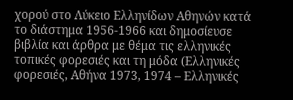χορού στο Λύκειο Ελληνίδων Αθηνών κατά το διάστημα 1956-1966 και δημοσίευσε βιβλία και άρθρα με θέμα τις ελληνικές τοπικές φορεσιές και τη μόδα (Ελληνικές φορεσιές, Αθήνα 1973, 1974 – Ελληνικές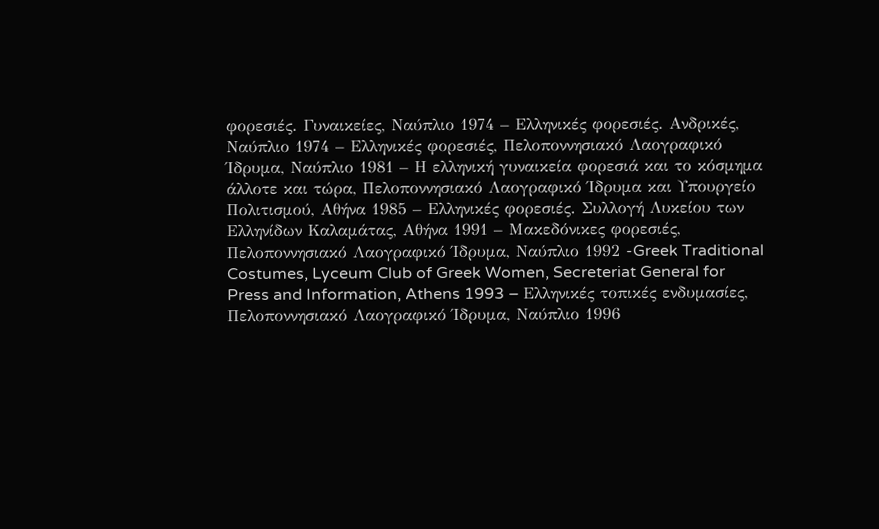φορεσιές. Γυναικείες, Ναύπλιο 1974 – Ελληνικές φορεσιές. Ανδρικές, Ναύπλιο 1974 – Ελληνικές φορεσιές, Πελοποννησιακό Λαογραφικό Ίδρυμα, Ναύπλιο 1981 – Η ελληνική γυναικεία φορεσιά και το κόσμημα άλλοτε και τώρα, Πελοποννησιακό Λαογραφικό Ίδρυμα και Υπουργείο Πολιτισμού, Αθήνα 1985 – Ελληνικές φορεσιές. Συλλογή Λυκείου των Ελληνίδων Καλαμάτας, Αθήνα 1991 – Μακεδόνικες φορεσιές, Πελοποννησιακό Λαογραφικό Ίδρυμα, Ναύπλιο 1992 -Greek Traditional Costumes, Lyceum Club of Greek Women, Secreteriat General for Press and Information, Athens 1993 – Ελληνικές τοπικές ενδυμασίες, Πελοποννησιακό Λαογραφικό Ίδρυμα, Ναύπλιο 1996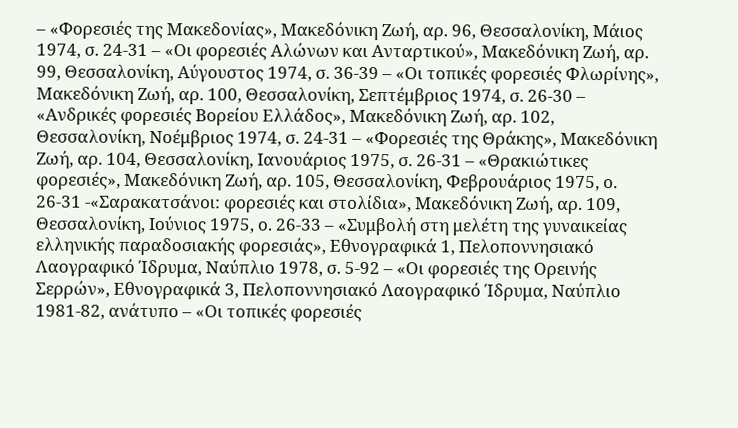– «Φορεσιές της Μακεδονίας», Μακεδόνικη Ζωή, αρ. 96, Θεσσαλονίκη, Μάιος 1974, σ. 24-31 – «Οι φορεσιές Αλώνων και Ανταρτικού», Μακεδόνικη Ζωή, αρ. 99, Θεσσαλονίκη, Αύγουστος 1974, σ. 36-39 – «Οι τοπικές φορεσιές Φλωρίνης», Μακεδόνικη Ζωή, αρ. 100, Θεσσαλονίκη, Σεπτέμβριος 1974, σ. 26-30 – «Ανδρικές φορεσιές Βορείου Ελλάδος», Μακεδόνικη Ζωή, αρ. 102, Θεσσαλονίκη, Νοέμβριος 1974, σ. 24-31 – «Φορεσιές της Θράκης», Μακεδόνικη Ζωή, αρ. 104, Θεσσαλονίκη, Ιανουάριος 1975, σ. 26-31 – «Θρακιώτικες φορεσιές», Μακεδόνικη Ζωή, αρ. 105, Θεσσαλονίκη, Φεβρουάριος 1975, ο. 26-31 -«Σαρακατσάνοι: φορεσιές και στολίδια», Μακεδόνικη Ζωή, αρ. 109, Θεσσαλονίκη, Ιούνιος 1975, ο. 26-33 – «Συμβολή στη μελέτη της γυναικείας ελληνικής παραδοσιακής φορεσιάς», Εθνογραφικά 1, Πελοποννησιακό Λαογραφικό Ίδρυμα, Ναύπλιο 1978, σ. 5-92 – «Οι φορεσιές της Ορεινής Σερρών», Εθνογραφικά 3, Πελοποννησιακό Λαογραφικό Ίδρυμα, Ναύπλιο 1981-82, ανάτυπο – «Οι τοπικές φορεσιές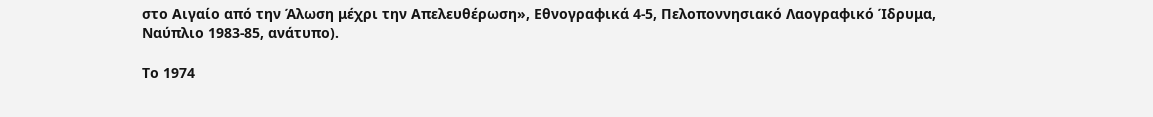στο Αιγαίο από την Άλωση μέχρι την Απελευθέρωση», Εθνογραφικά 4-5, Πελοποννησιακό Λαογραφικό Ίδρυμα, Ναύπλιο 1983-85, ανάτυπο).

Το 1974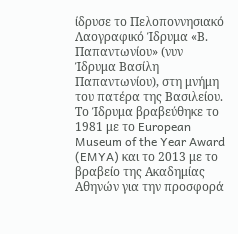ίδρυσε το Πελοποννησιακό Λαογραφικό Ίδρυμα «Β. Παπαντωνίου» (νυν Ίδρυμα Βασίλη Παπαντωνίου), στη μνήμη του πατέρα της Βασιλείου. Το Ίδρυμα βραβεύθηκε το 1981 με το European Museum of the Year Award (EMYA) και το 2013 με το βραβείο της Ακαδημίας Αθηνών για την προσφορά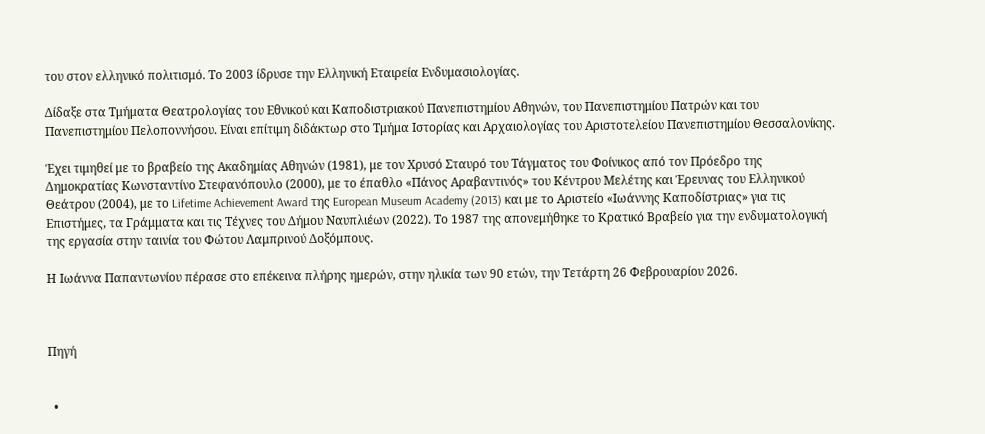του στον ελληνικό πολιτισμό. Το 2003 ίδρυσε την Ελληνική Εταιρεία Ενδυμασιολογίας.

Δίδαξε στα Τμήματα Θεατρολογίας του Εθνικού και Καποδιστριακού Πανεπιστημίου Αθηνών, του Πανεπιστημίου Πατρών και του Πανεπιστημίου Πελοποννήσου. Είναι επίτιμη διδάκτωρ στο Τμήμα Ιστορίας και Αρχαιολογίας του Αριστοτελείου Πανεπιστημίου Θεσσαλονίκης.

Έχει τιμηθεί με το βραβείο της Ακαδημίας Αθηνών (1981), με τον Χρυσό Σταυρό του Τάγματος του Φοίνικος από τον Πρόεδρο της Δημοκρατίας Κωνσταντίνο Στεφανόπουλο (2000), με το έπαθλο «Πάνος Αραβαντινός» του Κέντρου Μελέτης και Έρευνας του Ελληνικού Θεάτρου (2004), με το Lifetime Achievement Award της European Museum Academy (2013) και με το Αριστείο «Ιωάννης Καποδίστριας» για τις Επιστήμες, τα Γράμματα και τις Τέχνες του Δήμου Ναυπλιέων (2022). Το 1987 της απονεμήθηκε το Κρατικό Βραβείο για την ενδυματολογική της εργασία στην ταινία του Φώτου Λαμπρινού Δοξόμπους.

Η Ιωάννα Παπαντωνίου πέρασε στο επέκεινα πλήρης ημερών, στην ηλικία των 90 ετών, την Τετάρτη 26 Φεβρουαρίου 2026.



Πηγή


  •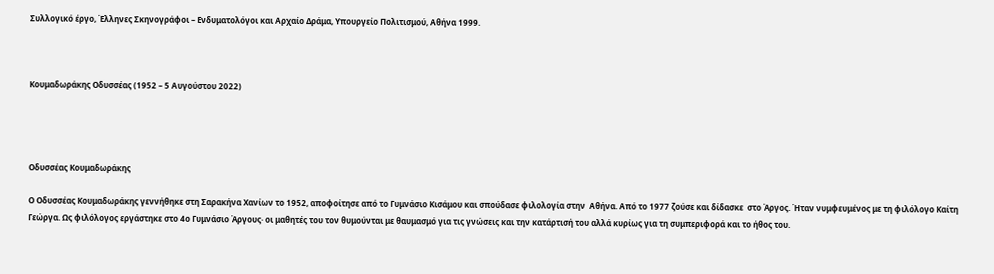Συλλογικό έργο, Έλληνες Σκηνογράφοι – Ενδυματολόγοι και Αρχαίο Δράμα, Υπουργείο Πολιτισμού, Αθήνα 1999.



Κουμαδωράκης Οδυσσέας (1952 – 5 Αυγούστου 2022)




Οδυσσέας Κουμαδωράκης

Ο Οδυσσέας Κουμαδωράκης γεννήθηκε στη Σαρακήνα Χανίων το 1952, αποφοίτησε από το Γυμνάσιο Κισάμου και σπούδασε φιλολογία στην  Αθήνα. Από το 1977 ζούσε και δίδασκε  στο Άργος. Ήταν νυμφευμένος με τη φιλόλογο Καίτη Γεώργα. Ως φιλόλογος εργάστηκε στο 4ο Γυμνάσιο Άργους· οι μαθητές του τον θυμούνται με θαυμασμό για τις γνώσεις και την κατάρτισή του αλλά κυρίως για τη συμπεριφορά και το ήθος του.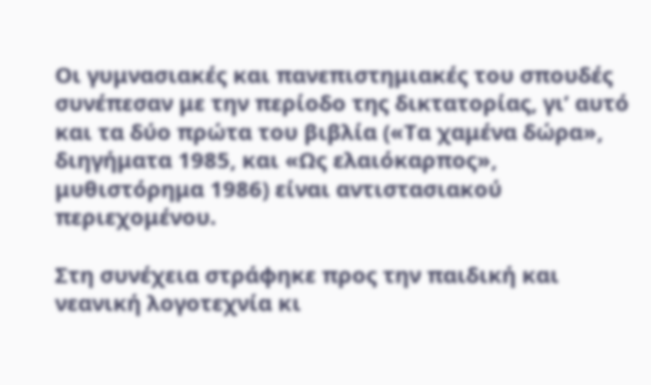Οι γυμνασιακές και πανεπιστημιακές του σπουδές συνέπεσαν με την περίοδο της δικτατορίας, γι’ αυτό και τα δύο πρώτα του βιβλία («Τα χαμένα δώρα», διηγήματα 1985, και «Ως ελαιόκαρπος», μυθιστόρημα 1986) είναι αντιστασιακού περιεχομένου.

Στη συνέχεια στράφηκε προς την παιδική και νεανική λογοτεχνία κι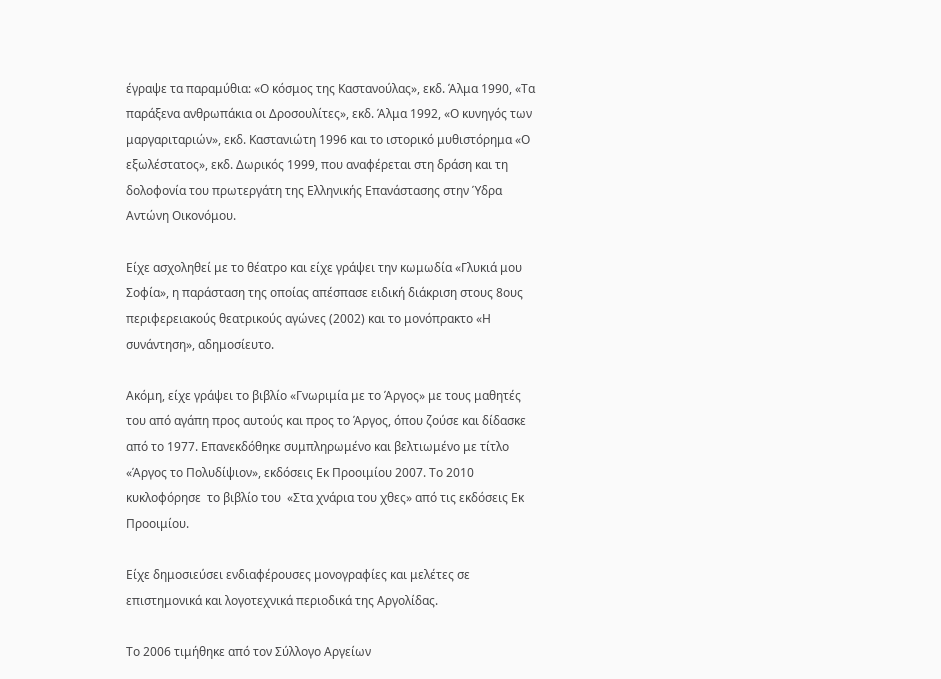έγραψε τα παραμύθια: «Ο κόσμος της Καστανούλας», εκδ. Άλμα 1990, «Τα παράξενα ανθρωπάκια οι Δροσουλίτες», εκδ. Άλμα 1992, «Ο κυνηγός των μαργαριταριών», εκδ. Καστανιώτη 1996 και το ιστορικό μυθιστόρημα «Ο εξωλέστατος», εκδ. Δωρικός 1999, που αναφέρεται στη δράση και τη δολοφονία του πρωτεργάτη της Ελληνικής Επανάστασης στην Ύδρα Αντώνη Οικονόμου.

Είχε ασχοληθεί με το θέατρο και είχε γράψει την κωμωδία «Γλυκιά μου Σοφία», η παράσταση της οποίας απέσπασε ειδική διάκριση στους 8ους περιφερειακούς θεατρικούς αγώνες (2002) και το μονόπρακτο «Η συνάντηση», αδημοσίευτο.

Ακόμη, είχε γράψει το βιβλίο «Γνωριμία με το Άργος» με τους μαθητές του από αγάπη προς αυτούς και προς το Άργος, όπου ζούσε και δίδασκε από το 1977. Επανεκδόθηκε συμπληρωμένο και βελτιωμένο με τίτλο «Άργος το Πολυδίψιον», εκδόσεις Εκ Προοιμίου 2007. Το 2010 κυκλοφόρησε  το βιβλίο του  «Στα χνάρια του χθες» από τις εκδόσεις Εκ Προοιμίου.

Είχε δημοσιεύσει ενδιαφέρουσες μονογραφίες και μελέτες σε επιστημονικά και λογοτεχνικά περιοδικά της Αργολίδας.

Το 2006 τιμήθηκε από τον Σύλλογο Αργείων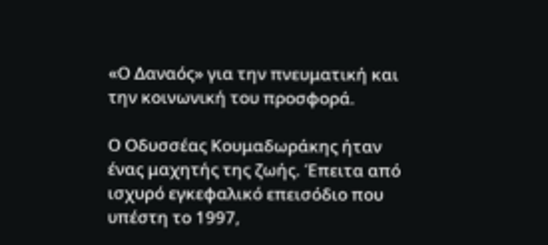«Ο Δαναός» για την πνευματική και την κοινωνική του προσφορά.

Ο Οδυσσέας Κουμαδωράκης ήταν ένας μαχητής της ζωής. Έπειτα από ισχυρό εγκεφαλικό επεισόδιο που υπέστη το 1997,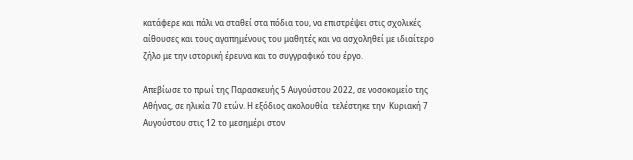κατάφερε και πάλι να σταθεί στα πόδια του, να επιστρέψει στις σχολικές αίθουσες και τους αγαπημένους του μαθητές και να ασχοληθεί με ιδιαίτερο ζήλο με την ιστορική έρευνα και το συγγραφικό του έργο.

Απεβίωσε το πρωί της Παρασκευής 5 Αυγούστου 2022, σε νοσοκομείο της Αθήνας, σε ηλικία 70 ετών. Η εξόδιος ακολουθία  τελέστηκε την  Κυριακή 7 Αυγούστου στις 12 το μεσημέρι στον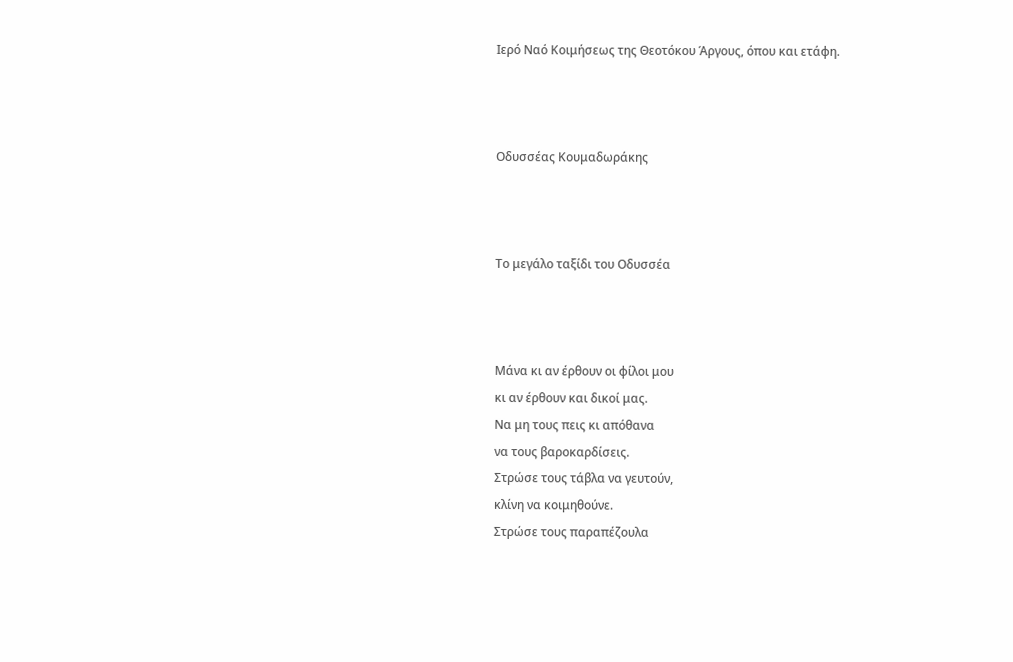Ιερό Ναό Κοιμήσεως της Θεοτόκου Άργους, όπου και ετάφη.



Οδυσσέας Κουμαδωράκης



Το μεγάλο ταξίδι του Οδυσσέα



Μάνα κι αν έρθουν οι φίλοι μου
κι αν έρθουν και δικοί μας.
Να μη τους πεις κι απόθανα
να τους βαροκαρδίσεις.
Στρώσε τους τάβλα να γευτούν,
κλίνη να κοιμηθούνε.
Στρώσε τους παραπέζουλα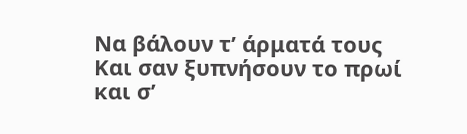Να βάλουν τ’ άρματά τους
Και σαν ξυπνήσουν το πρωί
και σ’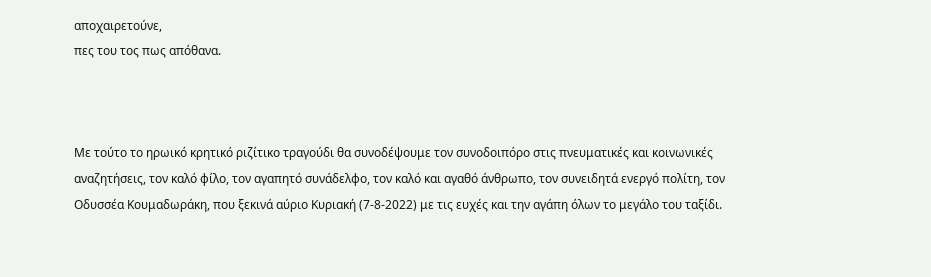αποχαιρετούνε,
πες του τος πως απόθανα.



Με τούτο το ηρωικό κρητικό ριζίτικο τραγούδι θα συνοδέψουμε τον συνοδοιπόρο στις πνευματικές και κοινωνικές αναζητήσεις, τον καλό φίλο, τον αγαπητό συνάδελφο, τον καλό και αγαθό άνθρωπο, τον συνειδητά ενεργό πολίτη, τον Οδυσσέα Κουμαδωράκη, που ξεκινά αύριο Κυριακή (7-8-2022) με τις ευχές και την αγάπη όλων το μεγάλο του ταξίδι.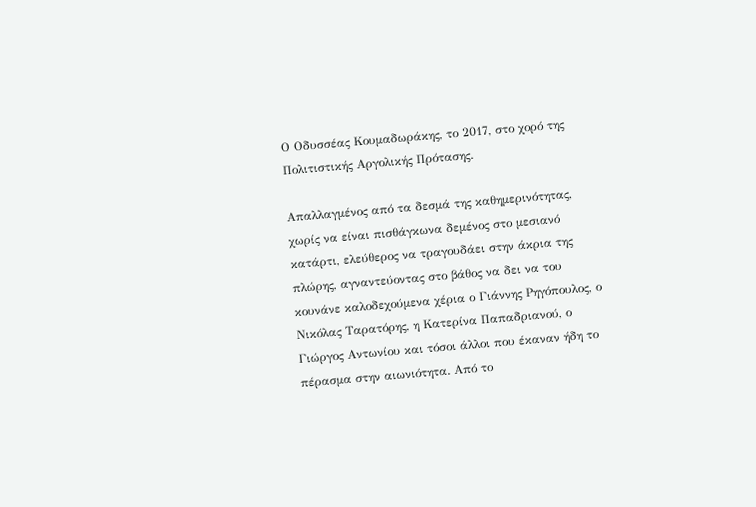Ο Οδυσσέας Κουμαδωράκης, το 2017, στο χορό της Πολιτιστικής Αργολικής Πρότασης.

Απαλλαγμένος από τα δεσμά της καθημερινότητας, χωρίς να είναι πισθάγκωνα δεμένος στο μεσιανό κατάρτι, ελεύθερος να τραγουδάει στην άκρια της πλώρης, αγναντεύοντας στο βάθος να δει να του κουνάνε καλοδεχούμενα χέρια ο Γιάννης Ρηγόπουλος, ο Νικόλας Ταρατόρης, η Κατερίνα Παπαδριανού, ο Γιώργος Αντωνίου και τόσοι άλλοι που έκαναν ήδη το πέρασμα στην αιωνιότητα. Από το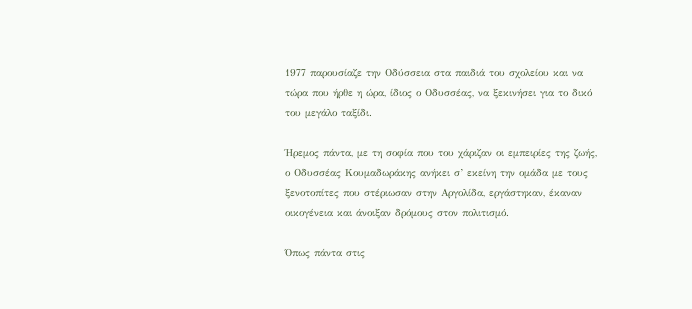1977 παρουσίαζε την Οδύσσεια στα παιδιά του σχολείου και να τώρα που ήρθε η ώρα, ίδιος ο Οδυσσέας, να ξεκινήσει για το δικό του μεγάλο ταξίδι.

Ήρεμος πάντα, με τη σοφία που του χάριζαν οι εμπειρίες της ζωής, ο Οδυσσέας Κουμαδωράκης ανήκει σ’ εκείνη την ομάδα με τους ξενοτοπίτες που στέριωσαν στην Αργολίδα, εργάστηκαν, έκαναν οικογένεια και άνοιξαν δρόμους στον πολιτισμό.

Όπως πάντα στις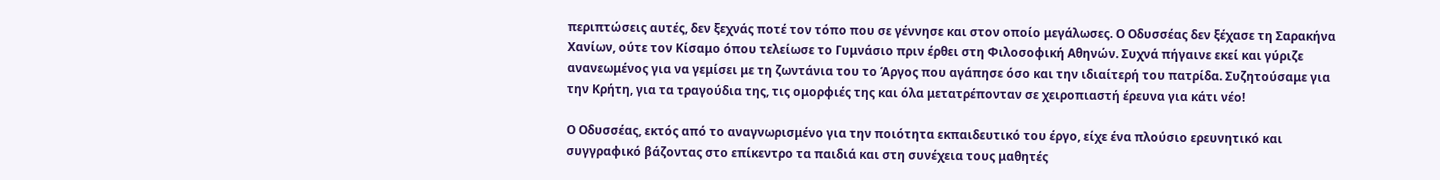περιπτώσεις αυτές, δεν ξεχνάς ποτέ τον τόπο που σε γέννησε και στον οποίο μεγάλωσες. Ο Οδυσσέας δεν ξέχασε τη Σαρακήνα Χανίων, ούτε τον Κίσαμο όπου τελείωσε το Γυμνάσιο πριν έρθει στη Φιλοσοφική Αθηνών. Συχνά πήγαινε εκεί και γύριζε ανανεωμένος για να γεμίσει με τη ζωντάνια του το Άργος που αγάπησε όσο και την ιδιαίτερή του πατρίδα. Συζητούσαμε για την Κρήτη, για τα τραγούδια της, τις ομορφιές της και όλα μετατρέπονταν σε χειροπιαστή έρευνα για κάτι νέο!

Ο Οδυσσέας, εκτός από το αναγνωρισμένο για την ποιότητα εκπαιδευτικό του έργο, είχε ένα πλούσιο ερευνητικό και συγγραφικό βάζοντας στο επίκεντρο τα παιδιά και στη συνέχεια τους μαθητές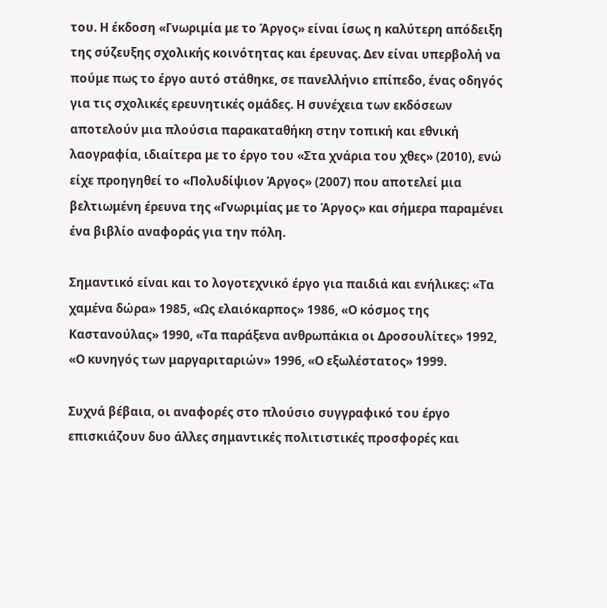του. Η έκδοση «Γνωριμία με το Άργος» είναι ίσως η καλύτερη απόδειξη της σύζευξης σχολικής κοινότητας και έρευνας. Δεν είναι υπερβολή να πούμε πως το έργο αυτό στάθηκε, σε πανελλήνιο επίπεδο, ένας οδηγός για τις σχολικές ερευνητικές ομάδες. Η συνέχεια των εκδόσεων αποτελούν μια πλούσια παρακαταθήκη στην τοπική και εθνική λαογραφία, ιδιαίτερα με το έργο του «Στα χνάρια του χθες» (2010), ενώ είχε προηγηθεί το «Πολυδίψιον Άργος» (2007) που αποτελεί μια βελτιωμένη έρευνα της «Γνωριμίας με το Άργος» και σήμερα παραμένει ένα βιβλίο αναφοράς για την πόλη.

Σημαντικό είναι και το λογοτεχνικό έργο για παιδιά και ενήλικες: «Τα χαμένα δώρα» 1985, «Ως ελαιόκαρπος» 1986, «Ο κόσμος της Καστανούλας» 1990, «Τα παράξενα ανθρωπάκια οι Δροσουλίτες» 1992, «Ο κυνηγός των μαργαριταριών» 1996, «Ο εξωλέστατος» 1999.

Συχνά βέβαια, οι αναφορές στο πλούσιο συγγραφικό του έργο επισκιάζουν δυο άλλες σημαντικές πολιτιστικές προσφορές και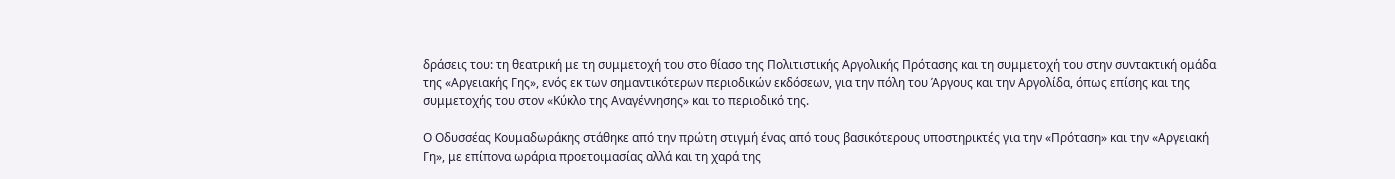δράσεις του: τη θεατρική με τη συμμετοχή του στο θίασο της Πολιτιστικής Αργολικής Πρότασης και τη συμμετοχή του στην συντακτική ομάδα της «Αργειακής Γης», ενός εκ των σημαντικότερων περιοδικών εκδόσεων, για την πόλη του Άργους και την Αργολίδα, όπως επίσης και της συμμετοχής του στον «Κύκλο της Αναγέννησης» και το περιοδικό της.

Ο Οδυσσέας Κουμαδωράκης στάθηκε από την πρώτη στιγμή ένας από τους βασικότερους υποστηρικτές για την «Πρόταση» και την «Αργειακή Γη», με επίπονα ωράρια προετοιμασίας αλλά και τη χαρά της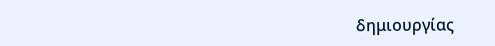δημιουργίας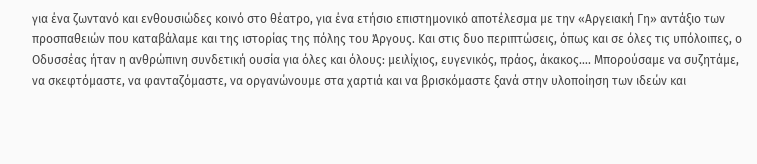για ένα ζωντανό και ενθουσιώδες κοινό στο θέατρο, για ένα ετήσιο επιστημονικό αποτέλεσμα με την «Αργειακή Γη» αντάξιο των προσπαθειών που καταβάλαμε και της ιστορίας της πόλης του Άργους. Και στις δυο περιπτώσεις, όπως και σε όλες τις υπόλοιπες, ο Οδυσσέας ήταν η ανθρώπινη συνδετική ουσία για όλες και όλους: μειλίχιος, ευγενικός, πράος, άκακος…. Μπορούσαμε να συζητάμε, να σκεφτόμαστε, να φανταζόμαστε, να οργανώνουμε στα χαρτιά και να βρισκόμαστε ξανά στην υλοποίηση των ιδεών και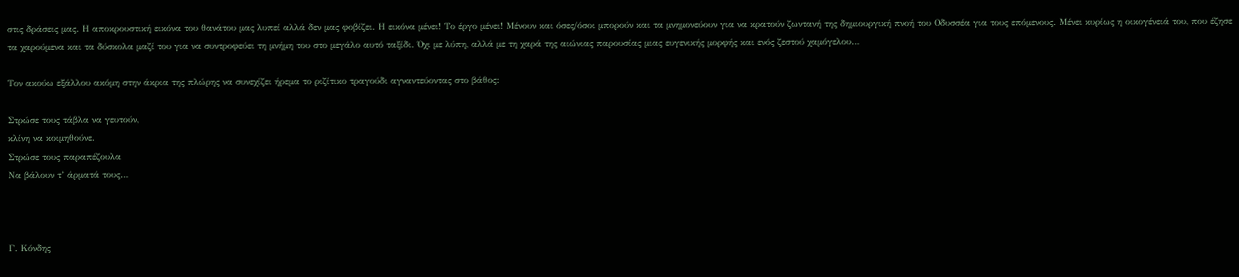στις δράσεις μας. Η αποκρουστική εικόνα του θανάτου μας λυπεί αλλά δεν μας φοβίζει. Η εικόνα μένει! Το έργο μένει! Μένουν και όσες/όσοι μπορούν και τα μνημονεύουν για να κρατούν ζωντανή της δημιουργική πνοή του Οδυσσέα για τους επόμενους. Μένει κυρίως η οικογένειά του, που έζησε τα χαρούμενα και τα δύσκολα μαζί του για να συντροφεύει τη μνήμη του στο μεγάλο αυτό ταξίδι. Όχι με λύπη, αλλά με τη χαρά της αιώνιας παρουσίας μιας ευγενικής μορφής και ενός ζεστού χαμόγελου…

Τον ακούω εξάλλου ακόμη στην άκρια της πλώρης να συνεχίζει ήρεμα το ριζίτικο τραγούδι αγναντεύοντας στο βάθος:

Στρώσε τους τάβλα να γευτούν,
κλίνη να κοιμηθούνε.
Στρώσε τους παραπέζουλα
Να βάλουν τ’ άρματά τους…



Γ. Κόνδης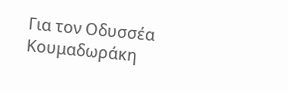Για τον Οδυσσέα Κουμαδωράκη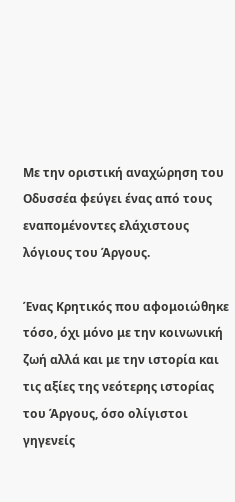Με την οριστική αναχώρηση του Οδυσσέα φεύγει ένας από τους εναπομένοντες ελάχιστους λόγιους του Άργους.

Ένας Κρητικός που αφομοιώθηκε τόσο, όχι μόνο με την κοινωνική ζωή αλλά και με την ιστορία και τις αξίες της νεότερης ιστορίας του Άργους, όσο ολίγιστοι γηγενείς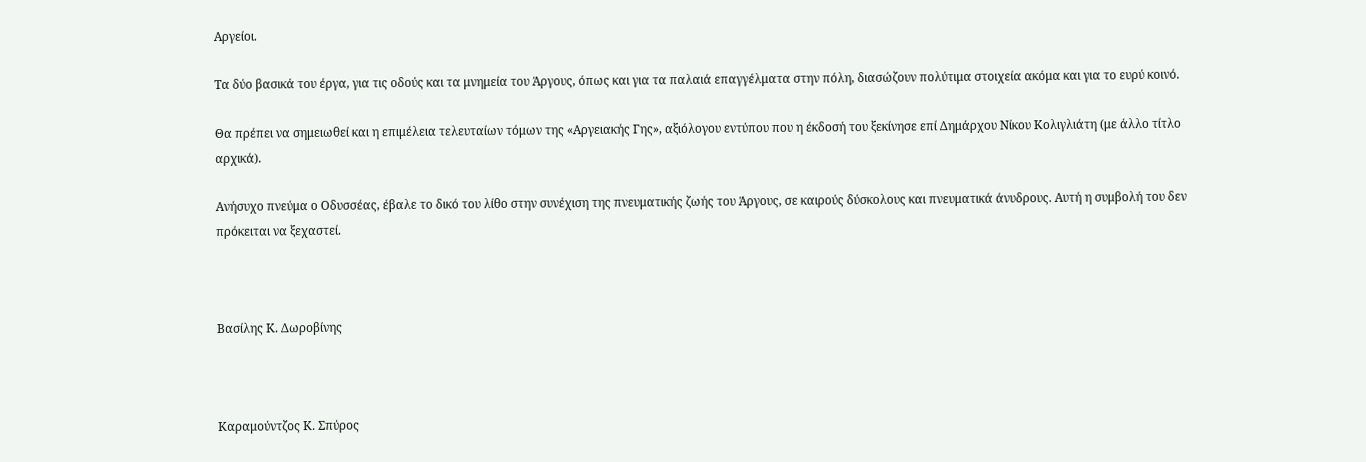Αργείοι.

Τα δύο βασικά του έργα, για τις οδούς και τα μνημεία του Άργους, όπως και για τα παλαιά επαγγέλματα στην πόλη, διασώζουν πολύτιμα στοιχεία ακόμα και για το ευρύ κοινό.

Θα πρέπει να σημειωθεί και η επιμέλεια τελευταίων τόμων της «Αργειακής Γης», αξιόλογου εντύπου που η έκδοσή του ξεκίνησε επί Δημάρχου Νίκου Κολιγλιάτη (με άλλο τίτλο αρχικά).

Ανήσυχο πνεύμα ο Οδυσσέας, έβαλε το δικό του λίθο στην συνέχιση της πνευματικής ζωής του Άργους, σε καιρούς δύσκολους και πνευματικά άνυδρους. Αυτή η συμβολή του δεν πρόκειται να ξεχαστεί.



Βασίλης Κ. Δωροβίνης



Καραμούντζος Κ. Σπύρος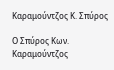Καραμούντζος Κ. Σπύρος

Ο Σπύρος Κων. Καραμούντζος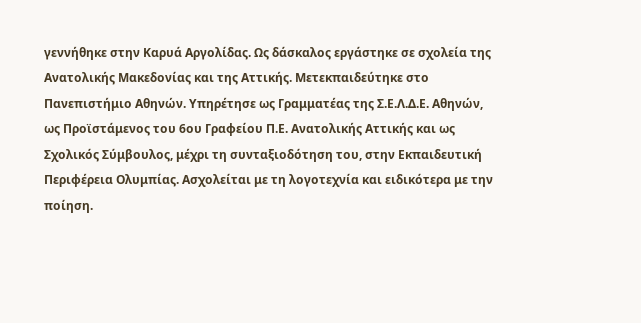γεννήθηκε στην Καρυά Αργολίδας. Ως δάσκαλος εργάστηκε σε σχολεία της Ανατολικής Μακεδονίας και της Αττικής. Μετεκπαιδεύτηκε στο Πανεπιστήμιο Αθηνών. Υπηρέτησε ως Γραμματέας της Σ.Ε.Λ.Δ.Ε. Αθηνών, ως Προϊστάμενος του 6ου Γραφείου Π.Ε. Ανατολικής Αττικής και ως Σχολικός Σύμβουλος, μέχρι τη συνταξιοδότηση του, στην Εκπαιδευτική Περιφέρεια Ολυμπίας. Ασχολείται με τη λογοτεχνία και ειδικότερα με την ποίηση.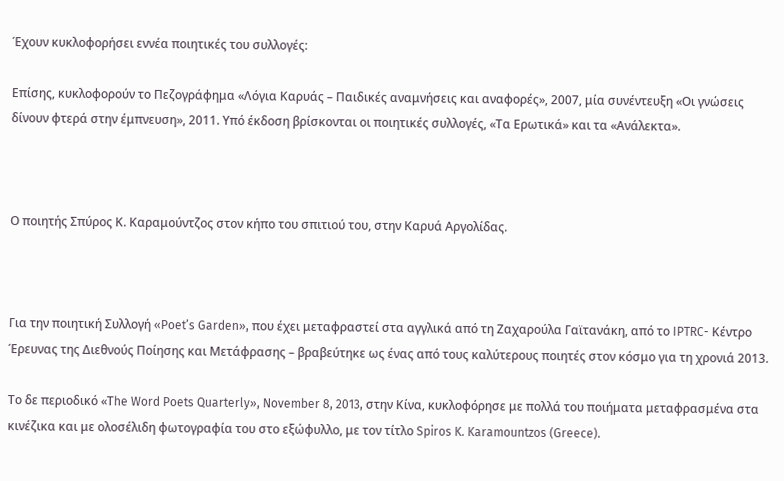Έχουν κυκλοφορήσει εννέα ποιητικές του συλλογές:

Επίσης, κυκλοφορούν το Πεζογράφημα «Λόγια Καρυάς – Παιδικές αναμνήσεις και αναφορές», 2007, μία συνέντευξη «Οι γνώσεις δίνουν φτερά στην έμπνευση», 2011. Υπό έκδοση βρίσκονται οι ποιητικές συλλογές, «Τα Ερωτικά» και τα «Ανάλεκτα».



Ο ποιητής Σπύρος Κ. Καραμούντζος στον κήπο του σπιτιού του, στην Καρυά Αργολίδας.



Για την ποιητική Συλλογή «Poet’s Garden», που έχει μεταφραστεί στα αγγλικά από τη Ζαχαρούλα Γαϊτανάκη, από το IPTRC- Κέντρο Έρευνας της Διεθνούς Ποίησης και Μετάφρασης – βραβεύτηκε ως ένας από τους καλύτερους ποιητές στον κόσμο για τη χρονιά 2013.

Το δε περιοδικό «Τhe Word Poets Quarterly», November 8, 2013, στην Κίνα, κυκλοφόρησε με πολλά του ποιήματα μεταφρασμένα στα κινέζικα και με ολοσέλιδη φωτογραφία του στο εξώφυλλο, με τον τίτλο Spiros K. Karamountzos (Greece).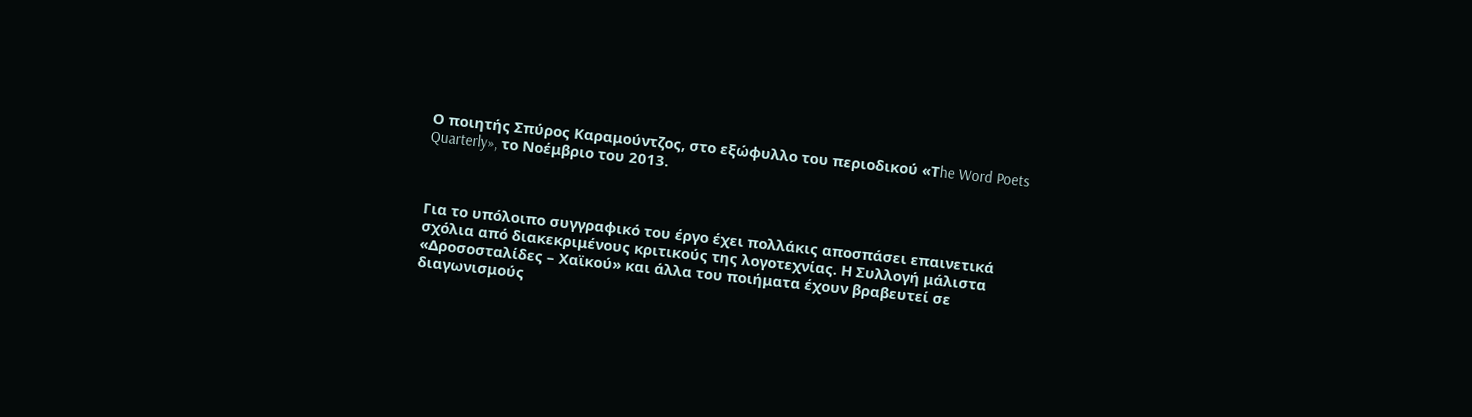Ο ποιητής Σπύρος Καραμούντζος, στο εξώφυλλο του περιοδικού «Τhe Word Poets Quarterly», το Νοέμβριο του 2013.



Για το υπόλοιπο συγγραφικό του έργο έχει πολλάκις αποσπάσει επαινετικά σχόλια από διακεκριμένους κριτικούς της λογοτεχνίας. Η Συλλογή μάλιστα «Δροσοσταλίδες – Χαϊκού» και άλλα του ποιήματα έχουν βραβευτεί σε διαγωνισμούς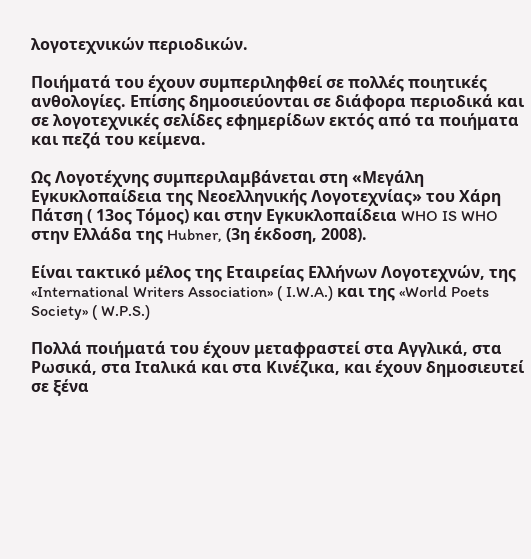λογοτεχνικών περιοδικών.

Ποιήματά του έχουν συμπεριληφθεί σε πολλές ποιητικές ανθολογίες. Επίσης δημοσιεύονται σε διάφορα περιοδικά και σε λογοτεχνικές σελίδες εφημερίδων εκτός από τα ποιήματα και πεζά του κείμενα.

Ως Λογοτέχνης συμπεριλαμβάνεται στη «Μεγάλη Εγκυκλοπαίδεια της Νεοελληνικής Λογοτεχνίας» του Χάρη Πάτση ( 13ος Τόμος) και στην Εγκυκλοπαίδεια WHO IS WHO στην Ελλάδα της Hubner, (3η έκδοση, 2008).

Είναι τακτικό μέλος της Εταιρείας Ελλήνων Λογοτεχνών, της «International Writers Association» ( I.W.A.) και της «World Poets Society» ( W.P.S.)

Πολλά ποιήματά του έχουν μεταφραστεί στα Αγγλικά, στα Ρωσικά, στα Ιταλικά και στα Κινέζικα, και έχουν δημοσιευτεί σε ξένα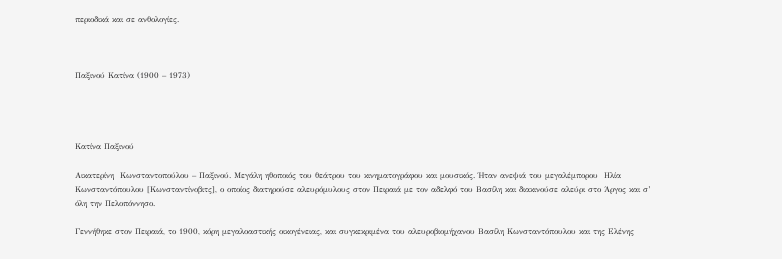περιοδικά και σε ανθολογίες.



Παξινού Κατίνα (1900 – 1973)




Κατίνα Παξινού

Αικατερίνη  Κωνσταντοπούλου – Παξινού. Μεγάλη ηθοποιός του θεάτρου του κινηματογράφου και μουσικός. Ήταν ανεψιά του μεγαλέμπορου  Ηλία Κωνσταντόπουλου [Κωνσταντίνοβιτς], ο οποίος διατηρούσε αλευρόμυλους στον Πειραιά με τον αδελφό του Βασίλη και διακινούσε αλεύρι στο Άργος και σ’ όλη την Πελοπόννησο.

Γεννήθηκε στον Πειραιά, το 1900, κόρη μεγαλοαστικής οικογένειας, και συγκεκριμένα του αλευροβιομήχανου Βασίλη Κωνσταντόπουλου και της Ελένης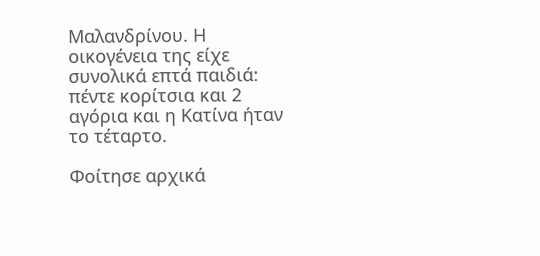Μαλανδρίνου. Η οικογένεια της είχε συνολικά επτά παιδιά: πέντε κορίτσια και 2 αγόρια και η Κατίνα ήταν το τέταρτο.

Φοίτησε αρχικά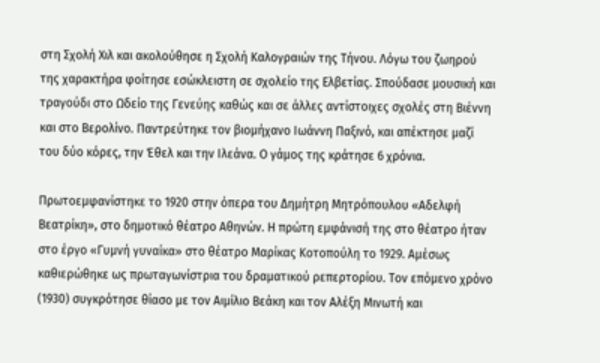στη Σχολή Χιλ και ακολούθησε η Σχολή Καλογραιών της Τήνου. Λόγω του ζωηρού της χαρακτήρα φοίτησε εσώκλειστη σε σχολείο της Ελβετίας. Σπούδασε μουσική και τραγούδι στο Ωδείο της Γενεύης καθώς και σε άλλες αντίστοιχες σχολές στη Βιέννη και στο Βερολίνο. Παντρεύτηκε τον βιομήχανο Ιωάννη Παξινό, και απέκτησε μαζί του δύο κόρες, την Έθελ και την Ιλεάνα. Ο γάμος της κράτησε 6 χρόνια.

Πρωτοεμφανίστηκε το 1920 στην όπερα του Δημήτρη Μητρόπουλου «Αδελφή Βεατρίκη», στο δημοτικό θέατρο Αθηνών. Η πρώτη εμφάνισή της στο θέατρο ήταν στο έργο «Γυμνή γυναίκα» στο θέατρο Μαρίκας Κοτοπούλη το 1929. Αμέσως καθιερώθηκε ως πρωταγωνίστρια του δραματικού ρεπερτορίου. Τον επόμενο χρόνο (1930) συγκρότησε θίασο με τον Αιμίλιο Βεάκη και τον Αλέξη Μινωτή και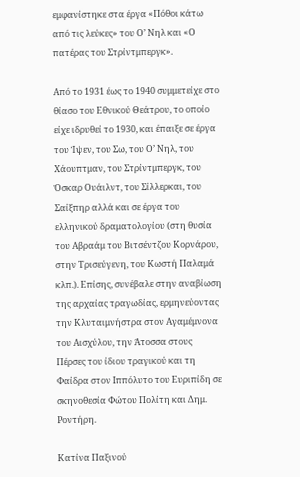εμφανίστηκε στα έργα «Πόθοι κάτω από τις λεύκες» του Ο’ Νηλ και «Ο πατέρας του Στρίντμπεργκ».

Από το 1931 έως το 1940 συμμετείχε στο θίασο του Εθνικού Θεάτρου, το οποίο είχε ιδρυθεί το 1930, και έπαιξε σε έργα του Ίψεν, του Σω, του Ο’ Νηλ, του Χάουπτμαν, του Στρίντμπεργκ, του Όσκαρ Ουάιλντ, του Σίλλερκαι, του Σαίξπηρ αλλά και σε έργα του ελληνικού δραματολογίου (στη θυσία του Αβραάμ του Βιτσέντζου Κορνάρου, στην Τρισεύγενη, του Κωστή Παλαμά κλπ.). Επίσης, συνέβαλε στην αναβίωση της αρχαίας τραγωδίας, ερμηνεύοντας την Κλυταιμνήστρα στον Αγαμέμνονα του Αισχύλου, την Άτοσσα στους Πέρσες του ίδιου τραγικού και τη Φαίδρα στον Ιππόλυτο του Ευριπίδη σε σκηνοθεσία Φώτου Πολίτη και Δημ. Ροντήρη.

Κατίνα Παξινού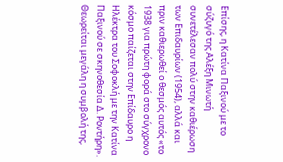Επίσης, η Κατίνα Παξινού με το σύζυγό της Αλέξη Μινωτή συνετέλεσαν πολύ στην καθιέρωση των Επιδαυρίων (1954), αλλά και πριν καθιερωθεί ο θεσμός αυτός «το 1938 για πρώτη φορά στο σύγχρονο κόσμο παίζεται στην Επίδαυρο η Ηλέκτρα του Σοφοκλή με την Κατίνα Παξινού σε σκηνοθεσία Δ. Ροντήρη». Θεωρείται μεγάλη η συμβολή της,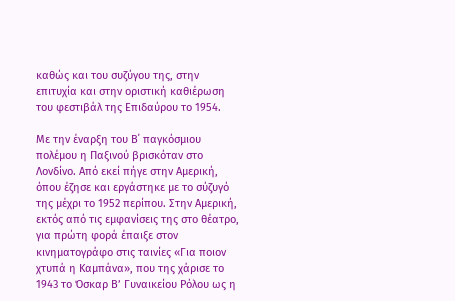καθώς και του συζύγου της, στην επιτυχία και στην οριστική καθιέρωση του φεστιβάλ της Επιδαύρου το 1954.

Με την έναρξη του Β΄ παγκόσμιου πολέμου η Παξινού βρισκόταν στο Λονδίνο. Από εκεί πήγε στην Αμερική, όπου έζησε και εργάστηκε με το σύζυγό της μέχρι το 1952 περίπου. Στην Αμερική, εκτός από τις εμφανίσεις της στο θέατρο, για πρώτη φορά έπαιξε στον κινηματογράφο στις ταινίες «Για ποιον χτυπά η Καμπάνα», που της χάρισε το 1943 το Όσκαρ Β’ Γυναικείου Ρόλου ως η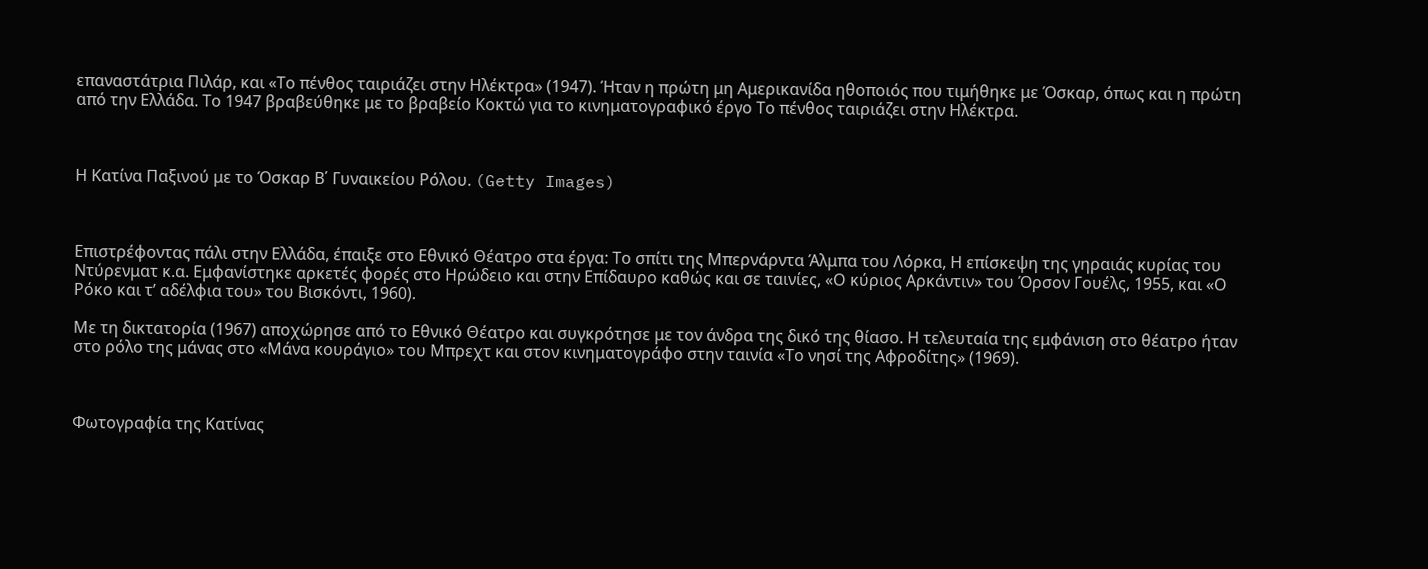επαναστάτρια Πιλάρ, και «Το πένθος ταιριάζει στην Ηλέκτρα» (1947). Ήταν η πρώτη μη Αμερικανίδα ηθοποιός που τιμήθηκε με Όσκαρ, όπως και η πρώτη από την Ελλάδα. Το 1947 βραβεύθηκε με το βραβείο Κοκτώ για το κινηματογραφικό έργο Το πένθος ταιριάζει στην Ηλέκτρα.



Η Κατίνα Παξινού με το Όσκαρ Β΄ Γυναικείου Ρόλου. (Getty Images)



Επιστρέφοντας πάλι στην Ελλάδα, έπαιξε στο Εθνικό Θέατρο στα έργα: Το σπίτι της Μπερνάρντα Άλμπα του Λόρκα, Η επίσκεψη της γηραιάς κυρίας του Ντύρενματ κ.α. Εμφανίστηκε αρκετές φορές στο Ηρώδειο και στην Επίδαυρο καθώς και σε ταινίες, «Ο κύριος Αρκάντιν» του Όρσον Γουέλς, 1955, και «Ο Ρόκο και τ’ αδέλφια του» του Βισκόντι, 1960).

Με τη δικτατορία (1967) αποχώρησε από το Εθνικό Θέατρο και συγκρότησε με τον άνδρα της δικό της θίασο. Η τελευταία της εμφάνιση στο θέατρο ήταν στο ρόλο της μάνας στο «Μάνα κουράγιο» του Μπρεχτ και στον κινηματογράφο στην ταινία «Το νησί της Αφροδίτης» (1969).



Φωτογραφία της Κατίνας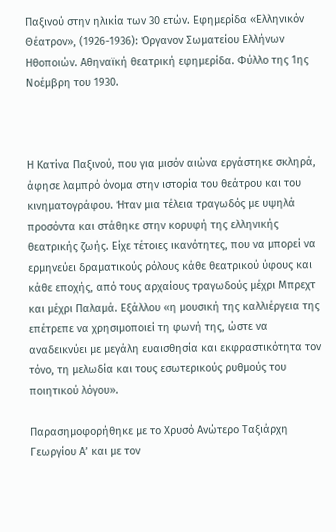Παξινού στην ηλικία των 30 ετών. Εφημερίδα «Ελληνικόν Θέατρον», (1926-1936): Όργανον Σωματείου Ελλήνων Ηθοποιών. Αθηναϊκή θεατρική εφημερίδα. Φύλλο της 1ης Νοέμβρη του 1930.



Η Κατίνα Παξινού, που για μισόν αιώνα εργάστηκε σκληρά, άφησε λαμπρό όνομα στην ιστορία του θεάτρου και του κινηματογράφου. Ήταν μια τέλεια τραγωδός με υψηλά προσόντα και στάθηκε στην κορυφή της ελληνικής θεατρικής ζωής. Είχε τέτοιες ικανότητες, που να μπορεί να ερμηνεύει δραματικούς ρόλους κάθε θεατρικού ύφους και κάθε εποχής, από τους αρχαίους τραγωδούς μέχρι Μπρεχτ και μέχρι Παλαμά. Εξάλλου «η μουσική της καλλιέργεια της επέτρεπε να χρησιμοποιεί τη φωνή της, ώστε να αναδεικνύει με μεγάλη ευαισθησία και εκφραστικότητα τον τόνο, τη μελωδία και τους εσωτερικούς ρυθμούς του ποιητικού λόγου».

Παρασημοφορήθηκε με το Χρυσό Ανώτερο Ταξιάρχη Γεωργίου Α’ και με τον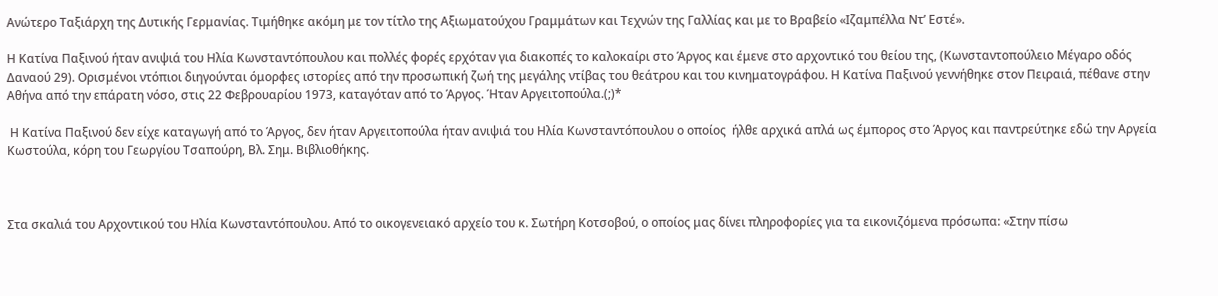Ανώτερο Ταξιάρχη της Δυτικής Γερμανίας. Τιμήθηκε ακόμη με τον τίτλο της Αξιωματούχου Γραμμάτων και Τεχνών της Γαλλίας και με το Βραβείο «Ιζαμπέλλα Ντ’ Εστέ».

Η Κατίνα Παξινού ήταν ανιψιά του Ηλία Κωνσταντόπουλου και πολλές φορές ερχόταν για διακοπές το καλοκαίρι στο Άργος και έμενε στο αρχοντικό του θείου της, (Κωνσταντοπούλειο Μέγαρο οδός Δαναού 29). Ορισμένοι ντόπιοι διηγούνται όμορφες ιστορίες από την προσωπική ζωή της μεγάλης ντίβας του θεάτρου και του κινηματογράφου. Η Κατίνα Παξινού γεννήθηκε στον Πειραιά, πέθανε στην Αθήνα από την επάρατη νόσο, στις 22 Φεβρουαρίου 1973, καταγόταν από το Άργος. Ήταν Αργειτοπούλα.(;)*

 Η Κατίνα Παξινού δεν είχε καταγωγή από το Άργος, δεν ήταν Αργειτοπούλα ήταν ανιψιά του Ηλία Κωνσταντόπουλου ο οποίος  ήλθε αρχικά απλά ως έμπορος στο Άργος και παντρεύτηκε εδώ την Αργεία Κωστούλα, κόρη του Γεωργίου Τσαπούρη, Βλ. Σημ. Βιβλιοθήκης.



Στα σκαλιά του Αρχοντικού του Ηλία Κωνσταντόπουλου. Από το οικογενειακό αρχείο του κ. Σωτήρη Κοτσοβού, ο οποίος μας δίνει πληροφορίες για τα εικονιζόμενα πρόσωπα: «Στην πίσω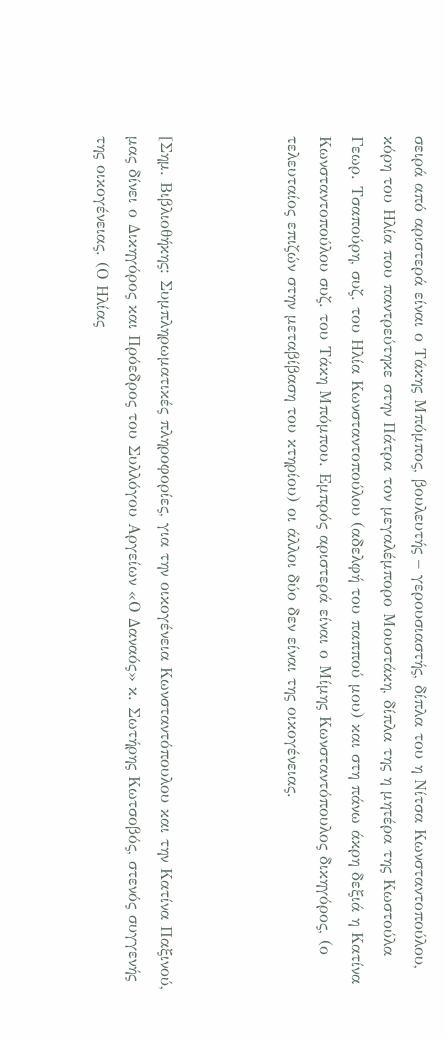σειρά από αριστερά είναι ο Τάκης Μπόμπος, βουλευτής – γερουσιαστής, δίπλα του η Νίτσα Κωνσταντοπούλου, κόρη του Ηλία που παντρεύτηκε στην Πάτρα τον μεγαλέμπορο Μουστάκη, δίπλα της η μητέρα της Κωστούλα Γεωρ. Τσαπούρη, συζ. του Ηλία Κωνσταντοπούλου (αδελφή του παππού μου) και στη πάνω άκρη δεξιά η Κατίνα Κωνσταντοπούλου συζ. του Τάκη Μπόμπου. Εμπρός αριστερά είναι ο Μίμης Κωνσταντόπουλος δικηγόρος, (ο τελευταίος επιζών στην μεταβίβαση του κτηρίου) οι άλλοι δύο δεν είναι της οικογένειας.



[Σημ. Βιβλιοθήκης: Συμπληρωματικές πληροφορίες, για την οικογένεια Κωνσταντόπουλου και την Κατίνα Παξινού,  μας δίνει ο Δικηγόρος και Πρόεδρος του Συλλόγου Αργείων «Ο Δαναός» κ. Σωτήρης Κωτσοβός, στενός συγγενής της οικογένειας. (Ο Ηλίας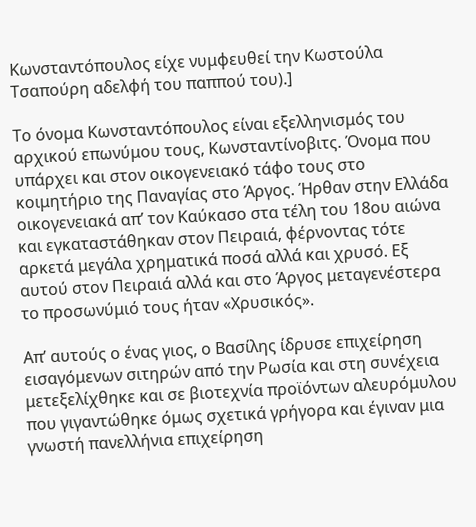Κωνσταντόπουλος είχε νυμφευθεί την Κωστούλα Τσαπούρη αδελφή του παππού του).]

Το όνομα Κωνσταντόπουλος είναι εξελληνισμός του αρχικού επωνύμου τους, Κωνσταντίνοβιτς. Όνομα που υπάρχει και στον οικογενειακό τάφο τους στο κοιμητήριο της Παναγίας στο Άργος. Ήρθαν στην Ελλάδα οικογενειακά απ’ τον Καύκασο στα τέλη του 18ου αιώνα και εγκαταστάθηκαν στον Πειραιά, φέρνοντας τότε αρκετά μεγάλα χρηματικά ποσά αλλά και χρυσό. Εξ αυτού στον Πειραιά αλλά και στο Άργος μεταγενέστερα το προσωνύμιό τους ήταν «Χρυσικός».

Απ’ αυτούς ο ένας γιος, ο Βασίλης ίδρυσε επιχείρηση εισαγόμενων σιτηρών από την Ρωσία και στη συνέχεια μετεξελίχθηκε και σε βιοτεχνία προϊόντων αλευρόμυλου που γιγαντώθηκε όμως σχετικά γρήγορα και έγιναν μια γνωστή πανελλήνια επιχείρηση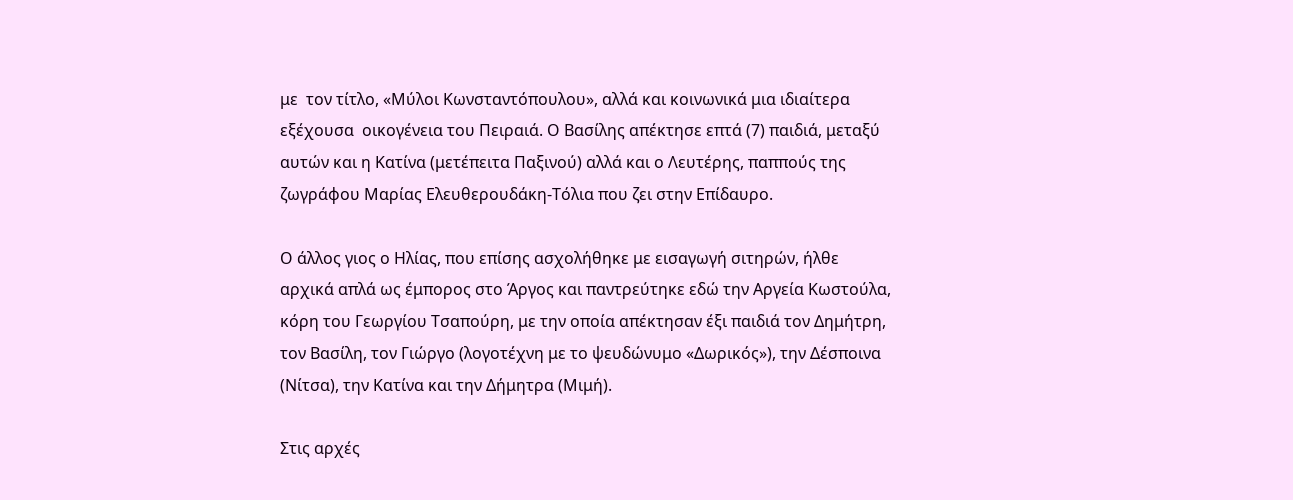με  τον τίτλο, «Μύλοι Κωνσταντόπουλου», αλλά και κοινωνικά μια ιδιαίτερα εξέχουσα  οικογένεια του Πειραιά. Ο Βασίλης απέκτησε επτά (7) παιδιά, μεταξύ αυτών και η Κατίνα (μετέπειτα Παξινού) αλλά και ο Λευτέρης, παππούς της ζωγράφου Μαρίας Ελευθερουδάκη-Τόλια που ζει στην Επίδαυρο.

Ο άλλος γιος ο Ηλίας, που επίσης ασχολήθηκε με εισαγωγή σιτηρών, ήλθε αρχικά απλά ως έμπορος στο Άργος και παντρεύτηκε εδώ την Αργεία Κωστούλα, κόρη του Γεωργίου Τσαπούρη, με την οποία απέκτησαν έξι παιδιά τον Δημήτρη, τον Βασίλη, τον Γιώργο (λογοτέχνη με το ψευδώνυμο «Δωρικός»), την Δέσποινα (Νίτσα), την Κατίνα και την Δήμητρα (Μιμή).

Στις αρχές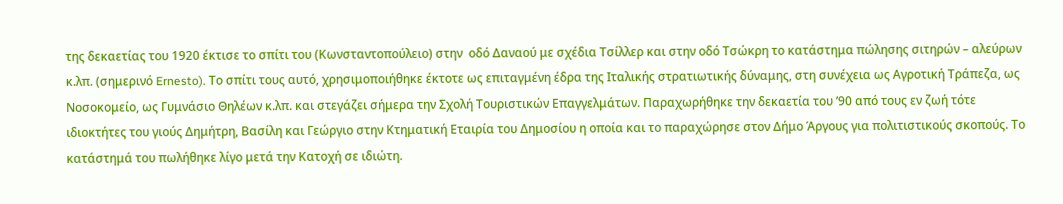της δεκαετίας του 1920 έκτισε το σπίτι του (Κωνσταντοπούλειο) στην  οδό Δαναού με σχέδια Τσίλλερ και στην οδό Τσώκρη το κατάστημα πώλησης σιτηρών – αλεύρων κ.λπ. (σημερινό Ernesto). Το σπίτι τους αυτό, χρησιμοποιήθηκε έκτοτε ως επιταγμένη έδρα της Ιταλικής στρατιωτικής δύναμης, στη συνέχεια ως Αγροτική Τράπεζα, ως Νοσοκομείο, ως Γυμνάσιο Θηλέων κ.λπ. και στεγάζει σήμερα την Σχολή Τουριστικών Επαγγελμάτων. Παραχωρήθηκε την δεκαετία του ’90 από τους εν ζωή τότε ιδιοκτήτες του γιούς Δημήτρη, Βασίλη και Γεώργιο στην Κτηματική Εταιρία του Δημοσίου η οποία και το παραχώρησε στον Δήμο Άργους για πολιτιστικούς σκοπούς. Το κατάστημά του πωλήθηκε λίγο μετά την Κατοχή σε ιδιώτη.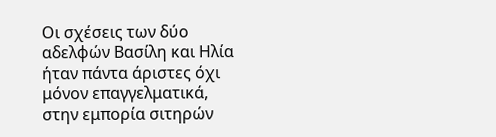Οι σχέσεις των δύο αδελφών Βασίλη και Ηλία ήταν πάντα άριστες όχι μόνον επαγγελματικά, στην εμπορία σιτηρών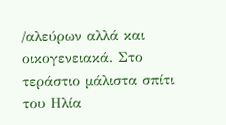/αλεύρων αλλά και οικογενειακά. Στο τεράστιο μάλιστα σπίτι του Ηλία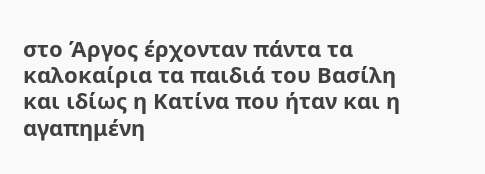στο Άργος έρχονταν πάντα τα καλοκαίρια τα παιδιά του Βασίλη και ιδίως η Κατίνα που ήταν και η αγαπημένη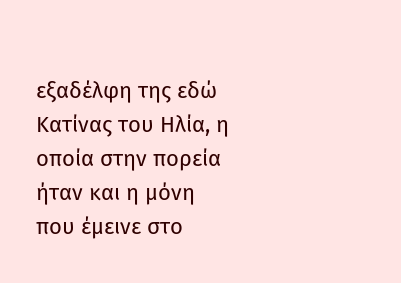εξαδέλφη της εδώ Κατίνας του Ηλία, η οποία στην πορεία ήταν και η μόνη που έμεινε στο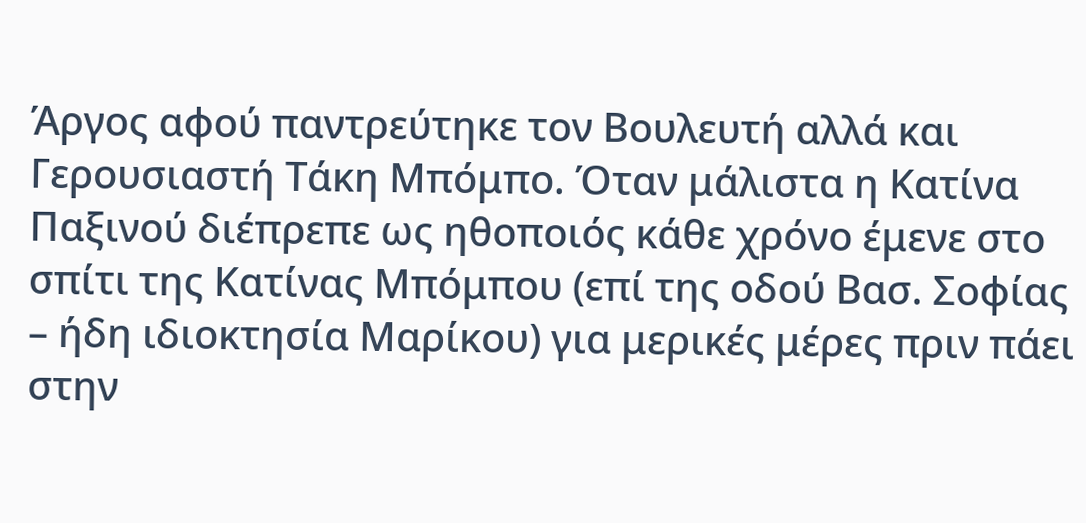Άργος αφού παντρεύτηκε τον Βουλευτή αλλά και Γερουσιαστή Τάκη Μπόμπο. Όταν μάλιστα η Κατίνα Παξινού διέπρεπε ως ηθοποιός κάθε χρόνο έμενε στο σπίτι της Κατίνας Μπόμπου (επί της οδού Βασ. Σοφίας – ήδη ιδιοκτησία Μαρίκου) για μερικές μέρες πριν πάει στην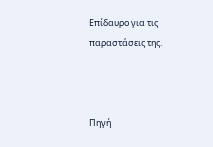Επίδαυρο για τις παραστάσεις της.



Πηγή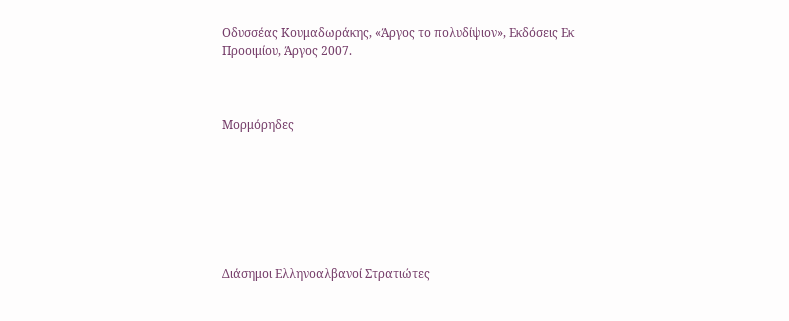Οδυσσέας Κουμαδωράκης, «Άργος το πολυδίψιον», Εκδόσεις Εκ Προοιμίου, Άργος 2007.



Μορμόρηδες







Διάσημοι Ελληνοαλβανοί Στρατιώτες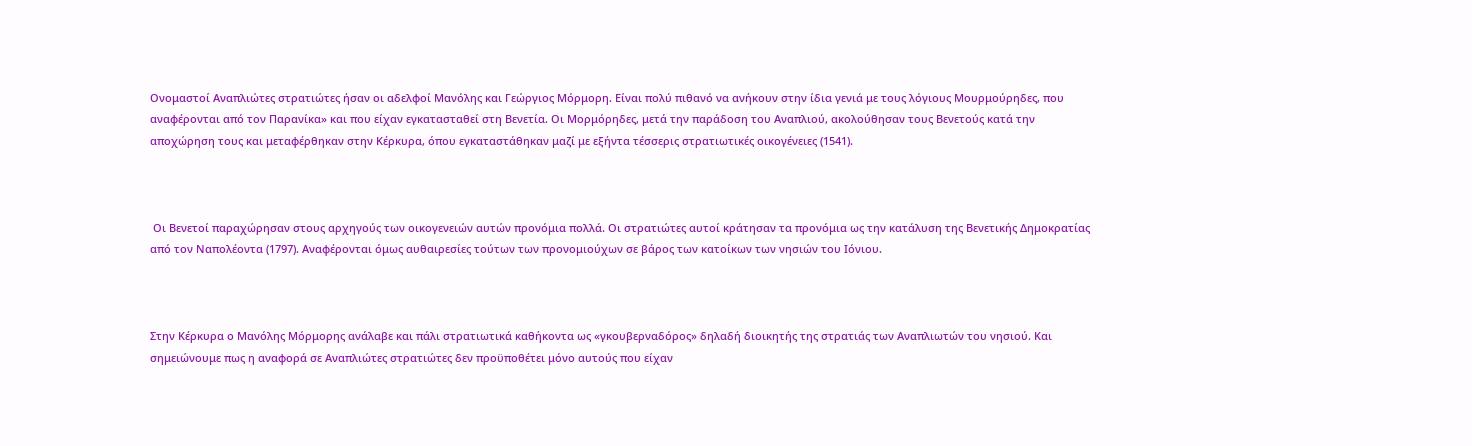Ονομαστοί Αναπλιώτες στρατιώτες ήσαν οι αδελφοί Μανόλης και Γεώργιος Μόρμορη. Είναι πολύ πιθανό να ανήκουν στην ίδια γενιά με τους λόγιους Μουρμούρηδες, που αναφέρονται από τον Παρανίκα» και που είχαν εγκατασταθεί στη Βενετία. Οι Μορμόρηδες, μετά την παράδοση του Αναπλιού, ακολούθησαν τους Βενετούς κατά την αποχώρηση τους και μεταφέρθηκαν στην Κέρκυρα, όπου εγκαταστάθηκαν μαζί με εξήντα τέσσερις στρατιωτικές οικογένειες (1541).



 Οι Βενετοί παραχώρησαν στους αρχηγούς των οικογενειών αυτών προνόμια πολλά. Οι στρατιώτες αυτοί κράτησαν τα προνόμια ως την κατάλυση της Βενετικής Δημοκρατίας από τον Ναπολέοντα (1797). Αναφέρονται όμως αυθαιρεσίες τούτων των προνομιούχων σε βάρος των κατοίκων των νησιών του Ιόνιου.



Στην Κέρκυρα ο Μανόλης Μόρμορης ανάλαβε και πάλι στρατιωτικά καθήκοντα ως «γκουβερναδόρος» δηλαδή διοικητής της στρατιάς των Αναπλιωτών του νησιού. Και σημειώνουμε πως η αναφορά σε Αναπλιώτες στρατιώτες δεν προϋποθέτει μόνο αυτούς που είχαν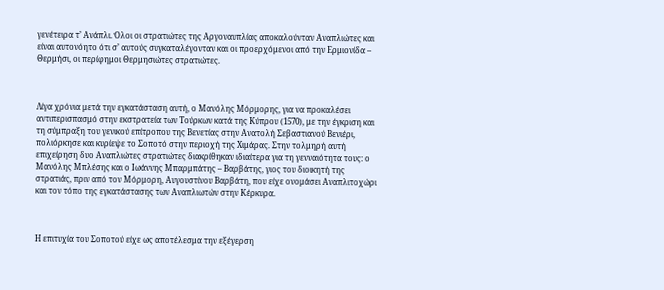γενέτειρα τ’ Ανάπλι. Όλοι οι στρατιώτες της Αργοναυπλίας αποκαλούνταν Αναπλιώτες και είναι αυτονόητο ότι σ’ αυτούς συγκαταλέγονταν και οι προερχόμενοι από την Ερμιονίδα – Θερμήσι, οι περίφημοι Θερμησιώτες στρατιώτες.



Λίγα χρόνια μετά την εγκατάσταση αυτή, ο Μανόλης Μόρμορης, για να προκαλέσει αντιπερισπασμό στην εκστρατεία των Τούρκων κατά της Κύπρου (1570), με την έγκριση και τη σύμπραξη του γενικού επίτροπου της Βενετίας στην Ανατολή Σεβαστιανού Βενιέρι, πολιόρκησε και κυρίεψε το Σοποτό στην περιοχή της Χιμάρας. Στην τολμηρή αυτή επιχείρηση δυο Αναπλιώτες στρατιώτες διακρίθηκαν ιδιαίτερα για τη γενναιότητα τους: ο Μανόλης Μπλέσης και ο Ιωάννης Μπαρμπάτης – Βαρβάτης, γιος του διοικητή της στρατιάς, πριν από τον Μόρμορη, Αυγουστίνου Βαρβάτη, που είχε ονομάσει Αναπλιτοχώρι και τον τόπο της εγκατάστασης των Αναπλιωτών στην Κέρκυρα.



Η επιτυχία του Σοποτού είχε ως αποτέλεσμα την εξέγερση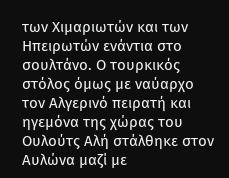των Χιμαριωτών και των Ηπειρωτών ενάντια στο σουλτάνο. Ο τουρκικός στόλος όμως με ναύαρχο τον Αλγερινό πειρατή και ηγεμόνα της χώρας του Ουλούτς Αλή στάλθηκε στον Αυλώνα μαζί με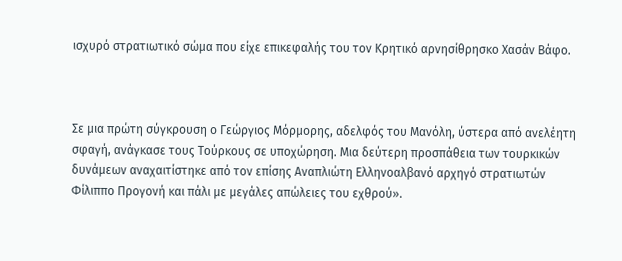ισχυρό στρατιωτικό σώμα που είχε επικεφαλής του τον Κρητικό αρνησίθρησκο Χασάν Βάφο.



Σε μια πρώτη σύγκρουση ο Γεώργιος Μόρμορης, αδελφός του Μανόλη, ύστερα από ανελέητη σφαγή, ανάγκασε τους Τούρκους σε υποχώρηση. Μια δεύτερη προσπάθεια των τουρκικών δυνάμεων αναχαιτίστηκε από τον επίσης Αναπλιώτη Ελληνοαλβανό αρχηγό στρατιωτών Φίλιππο Προγονή και πάλι με μεγάλες απώλειες του εχθρού».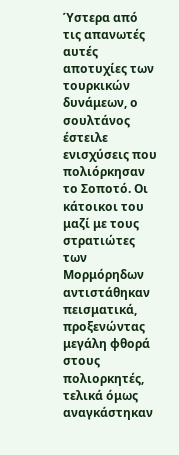Ύστερα από τις απανωτές αυτές αποτυχίες των τουρκικών δυνάμεων, ο σουλτάνος έστειλε ενισχύσεις που πολιόρκησαν το Σοποτό. Οι κάτοικοι του μαζί με τους στρατιώτες των Μορμόρηδων αντιστάθηκαν πεισματικά, προξενώντας μεγάλη φθορά στους πολιορκητές, τελικά όμως αναγκάστηκαν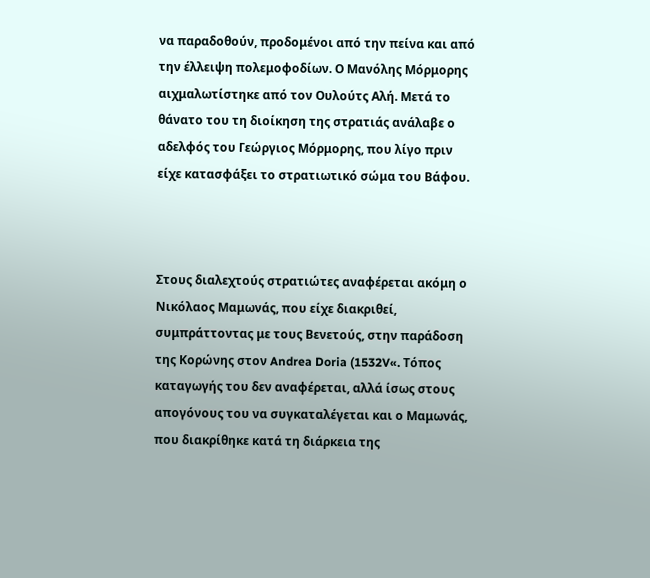να παραδοθούν, προδομένοι από την πείνα και από την έλλειψη πολεμοφοδίων. Ο Μανόλης Μόρμορης αιχμαλωτίστηκε από τον Ουλούτς Αλή. Μετά το θάνατο του τη διοίκηση της στρατιάς ανάλαβε ο αδελφός του Γεώργιος Μόρμορης, που λίγο πριν είχε κατασφάξει το στρατιωτικό σώμα του Βάφου.



Στους διαλεχτούς στρατιώτες αναφέρεται ακόμη ο Νικόλαος Μαμωνάς, που είχε διακριθεί, συμπράττοντας με τους Βενετούς, στην παράδοση της Κορώνης στον Andrea Doria (1532V«. Τόπος καταγωγής του δεν αναφέρεται, αλλά ίσως στους απογόνους του να συγκαταλέγεται και ο Μαμωνάς, που διακρίθηκε κατά τη διάρκεια της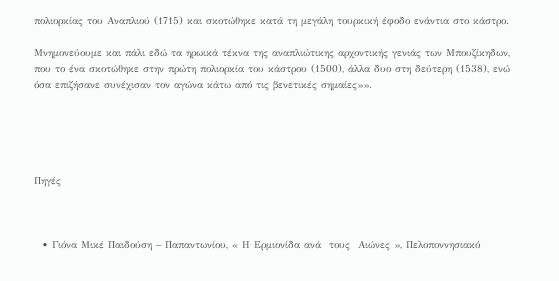πολιορκίας του Αναπλιού (1715) και σκοτώθηκε κατά τη μεγάλη τουρκική έφοδο ενάντια στο κάστρο.

Μνημονεύουμε και πάλι εδώ τα ηρωικά τέκνα της αναπλιώτικης αρχοντικής γενιάς των Μπουζίκηδων, που το ένα σκοτώθηκε στην πρώτη πολιορκία του κάστρου (1500), άλλα δυο στη δεύτερη (1538), ενώ όσα επιζήσανε συνέχισαν τον αγώνα κάτω από τις βενετικές σημαίες»».





Πηγές



  • Γιόνα Μικέ Παιδούση – Παπαντωνίου, « Η Ερμιονίδα ανά  τους  Αιώνες », Πελοποννησιακό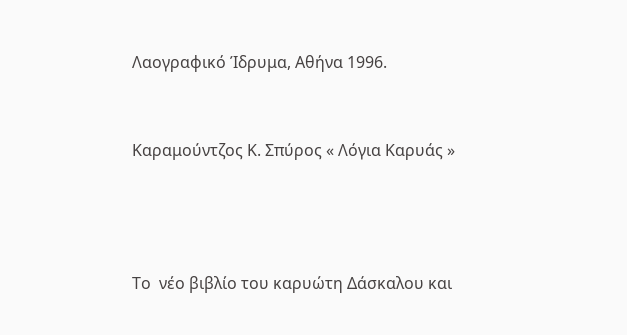Λαογραφικό Ίδρυμα, Αθήνα 1996.



Καραμούντζος Κ. Σπύρος « Λόγια Καρυάς »





Το  νέο βιβλίο του καρυώτη Δάσκαλου και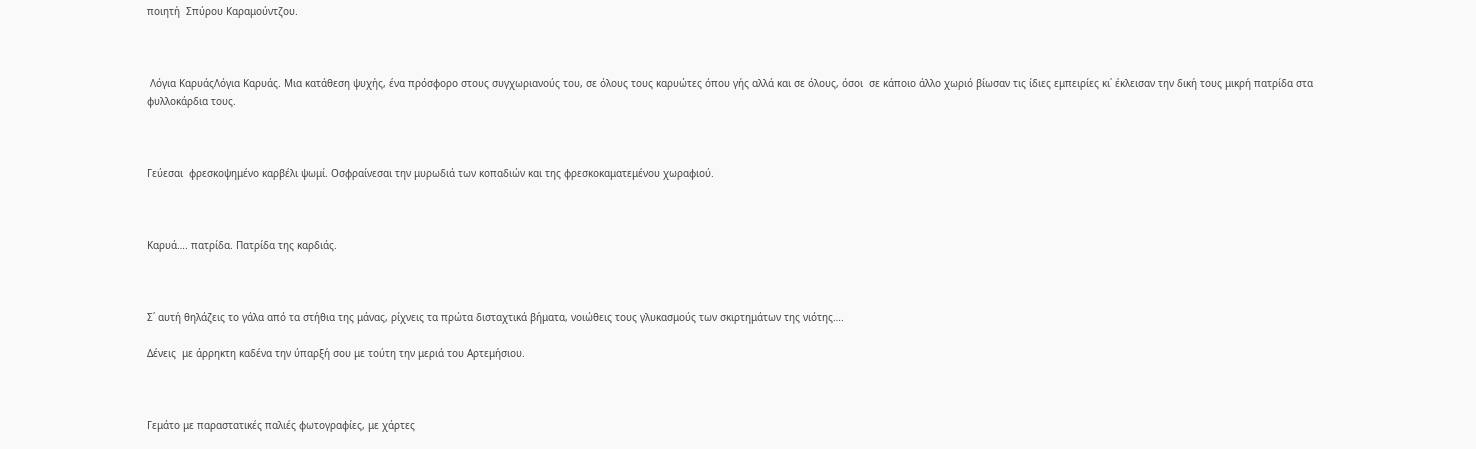ποιητή  Σπύρου Καραμούντζου.



 Λόγια ΚαρυάςΛόγια Καρυάς. Μια κατάθεση ψυχής, ένα πρόσφορο στους συγχωριανούς του, σε όλους τους καρυώτες όπου γής αλλά και σε όλους, όσοι  σε κάποιο άλλο χωριό βίωσαν τις ίδιες εμπειρίες κι΄ έκλεισαν την δική τους μικρή πατρίδα στα φυλλοκάρδια τους.



Γεύεσαι  φρεσκοψημένο καρβέλι ψωμί. Οσφραίνεσαι την μυρωδιά των κοπαδιών και της φρεσκοκαματεμένου χωραφιού.



Καρυά…. πατρίδα. Πατρίδα της καρδιάς.



Σ΄ αυτή θηλάζεις το γάλα από τα στήθια της μάνας, ρίχνεις τα πρώτα δισταχτικά βήματα, νοιώθεις τους γλυκασμούς των σκιρτημάτων της νιότης….

Δένεις  με άρρηκτη καδένα την ύπαρξή σου με τούτη την μεριά του Αρτεμήσιου.



Γεμάτο με παραστατικές παλιές φωτογραφίες, με χάρτες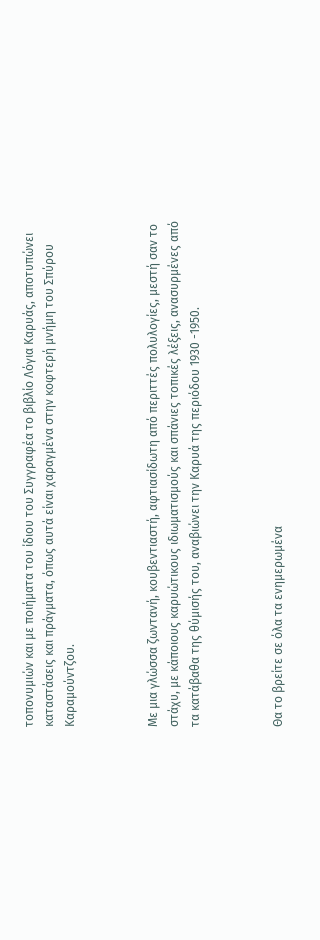τοπονυμιών και με ποιήματα του ίδιου του Συγγραφέα το βιβλίο Λόγια Καρυάς, αποτυπώνει καταστάσεις και πράγματα, όπως αυτά είναι χαραγμένα στην κοφτερή μνήμη του Σπύρου Καραμούντζου.



Με μια γλώσσα ζωντανή, κουβεντιαστή, αφτιασίδωτη από περιττές πολυλογίες, μεστή σαν το στάχυ, με κάποιους καρυώτικους ιδιωματισμούς και σπάνιες τοπικές λέξεις, ανασυρμένες από τα κατάβαθα της θύμισής του, αναβιώνει την Καρυά της περιόδου 1930 -1950.



Θα το βρείτε σε όλα τα ενημερωμένα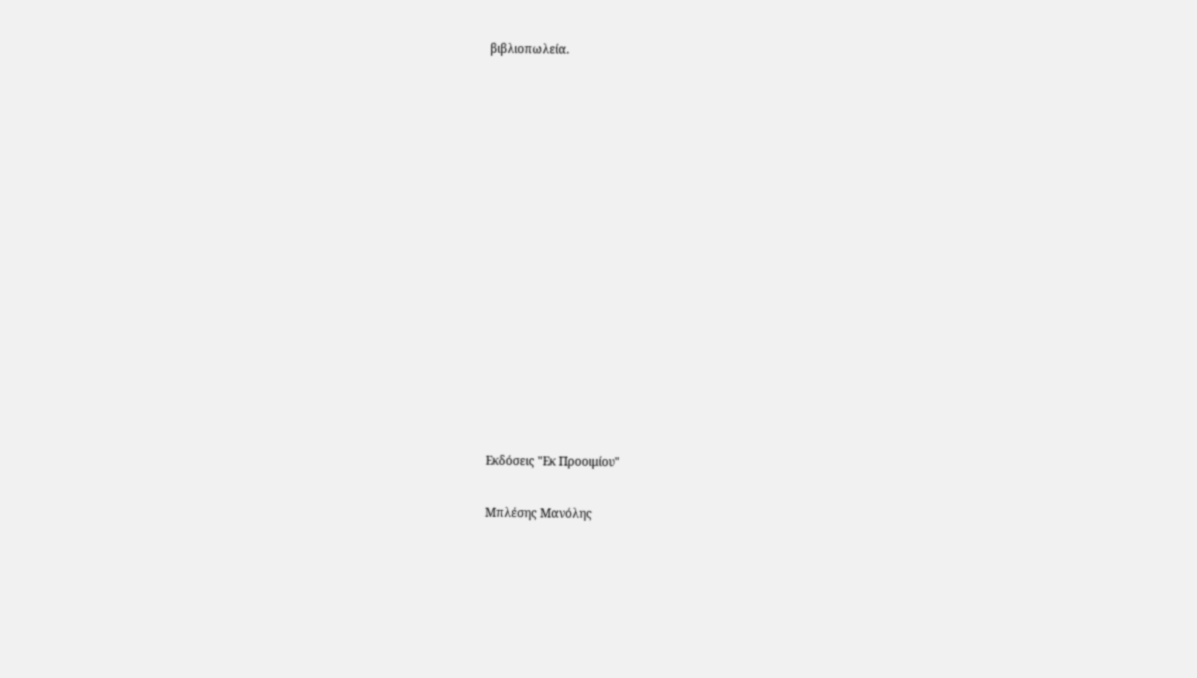βιβλιοπωλεία.















Εκδόσεις "Εκ Προοιμίου"

Μπλέσης Μανόλης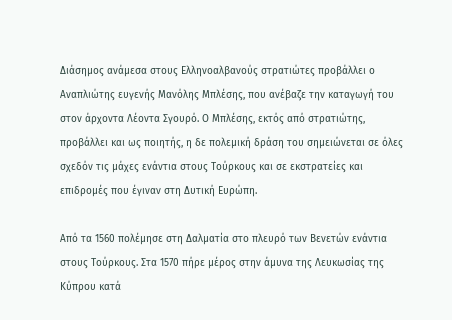Διάσημος ανάμεσα στους Ελληνοαλβανούς στρατιώτες προβάλλει ο Αναπλιώτης ευγενής Μανόλης Μπλέσης, που ανέβαζε την καταγωγή του στον άρχοντα Λέοντα Σγουρό. Ο Μπλέσης, εκτός από στρατιώτης, προβάλλει και ως ποιητής, η δε πολεμική δράση του σημειώνεται σε όλες σχεδόν τις μάχες ενάντια στους Τούρκους και σε εκστρατείες και επιδρομές που έγιναν στη Δυτική Ευρώπη.

Από τα 1560 πολέμησε στη Δαλματία στο πλευρό των Βενετών ενάντια στους Τούρκους. Στα 1570 πήρε μέρος στην άμυνα της Λευκωσίας της Κύπρου κατά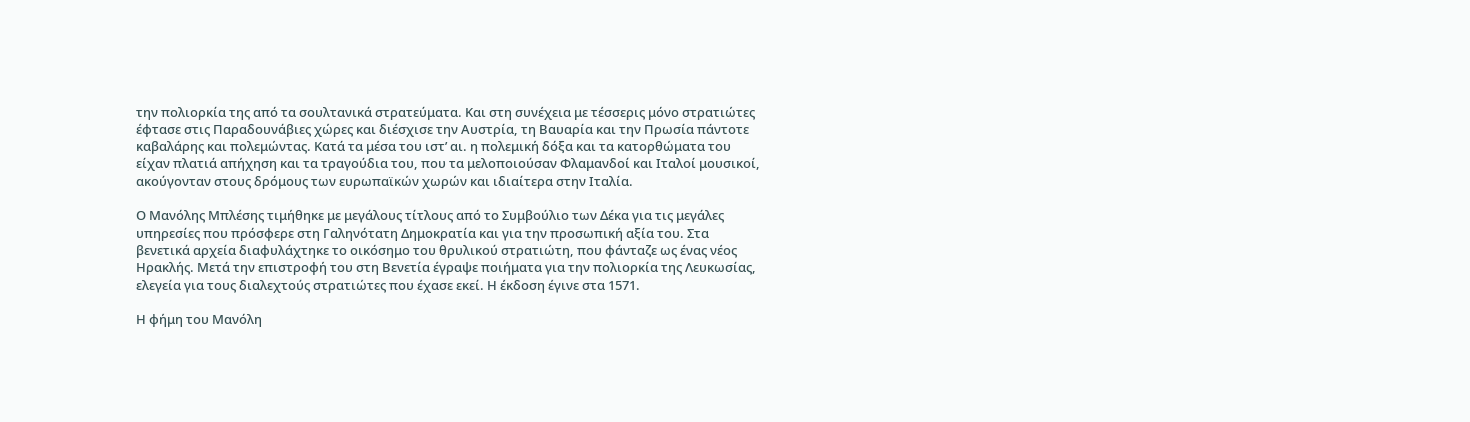την πολιορκία της από τα σουλτανικά στρατεύματα. Και στη συνέχεια με τέσσερις μόνο στρατιώτες έφτασε στις Παραδουνάβιες χώρες και διέσχισε την Αυστρία, τη Βαυαρία και την Πρωσία πάντοτε καβαλάρης και πολεμώντας. Κατά τα μέσα του ιστ’ αι. η πολεμική δόξα και τα κατορθώματα του είχαν πλατιά απήχηση και τα τραγούδια του, που τα μελοποιούσαν Φλαμανδοί και Ιταλοί μουσικοί, ακούγονταν στους δρόμους των ευρωπαϊκών χωρών και ιδιαίτερα στην Ιταλία.

Ο Μανόλης Μπλέσης τιμήθηκε με μεγάλους τίτλους από το Συμβούλιο των Δέκα για τις μεγάλες υπηρεσίες που πρόσφερε στη Γαληνότατη Δημοκρατία και για την προσωπική αξία του. Στα βενετικά αρχεία διαφυλάχτηκε το οικόσημο του θρυλικού στρατιώτη, που φάνταζε ως ένας νέος Ηρακλής. Μετά την επιστροφή του στη Βενετία έγραψε ποιήματα για την πολιορκία της Λευκωσίας, ελεγεία για τους διαλεχτούς στρατιώτες που έχασε εκεί. Η έκδοση έγινε στα 1571.

Η φήμη του Μανόλη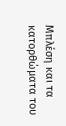Μπλέση και τα κατορθώματα του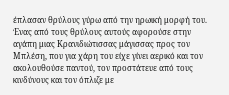έπλασαν θρύλους γύρω από την ηρωική μορφή του. Ένας από τους θρύλους αυτούς αφορούσε στην αγάπη μιας Κρανιδιώτισσας μάγισσας προς τον Μπλέση, που για χάρη του είχε γίνει αερικό και τον ακολουθούσε παντού, τον προστάτευε από τους κινδύνους και τον όπλιζε με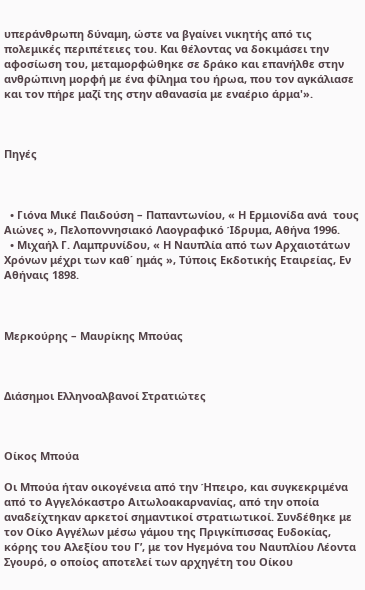υπεράνθρωπη δύναμη, ώστε να βγαίνει νικητής από τις πολεμικές περιπέτειες του. Και θέλοντας να δοκιμάσει την αφοσίωση του, μεταμορφώθηκε σε δράκο και επανήλθε στην ανθρώπινη μορφή με ένα φίλημα του ήρωα, που τον αγκάλιασε και τον πήρε μαζί της στην αθανασία με εναέριο άρμα'».



Πηγές



  • Γιόνα Μικέ Παιδούση – Παπαντωνίου, « Η Ερμιονίδα ανά  τους  Αιώνες », Πελοποννησιακό Λαογραφικό Ίδρυμα, Αθήνα 1996.
  • Μιχαήλ Γ. Λαμπρυνίδου, « Η Ναυπλία από των Αρχαιοτάτων Χρόνων μέχρι των καθ΄ ημάς », Τύποις Εκδοτικής Εταιρείας, Εν Αθήναις 1898.



Μερκούρης – Μαυρίκης Μπούας



Διάσημοι Ελληνοαλβανοί Στρατιώτες



Οίκος Μπούα

Οι Μπούα ήταν οικογένεια από την Ήπειρο, και συγκεκριμένα από το Αγγελόκαστρο Αιτωλοακαρνανίας, από την οποία αναδείχτηκαν αρκετοί σημαντικοί στρατιωτικοί. Συνδέθηκε με τον Οίκο Αγγέλων μέσω γάμου της Πριγκίπισσας Ευδοκίας, κόρης του Αλεξίου του Γ’, με τον Ηγεμόνα του Ναυπλίου Λέοντα Σγουρό, ο οποίος αποτελεί των αρχηγέτη του Οίκου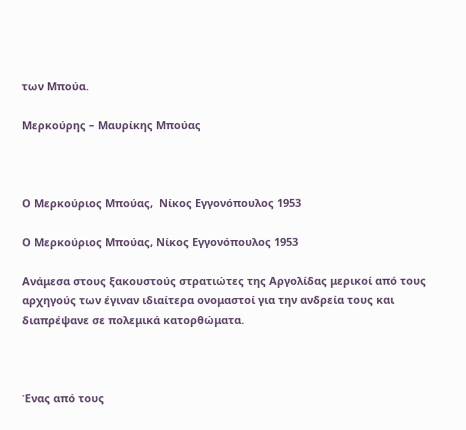των Μπούα.

Μερκούρης – Μαυρίκης Μπούας



Ο Μερκούριος Μπούας,  Νίκος Εγγονόπουλος 1953

Ο Μερκούριος Μπούας, Νίκος Εγγονόπουλος 1953

Ανάμεσα στους ξακουστούς στρατιώτες της Αργολίδας μερικοί από τους αρχηγούς των έγιναν ιδιαίτερα ονομαστοί για την ανδρεία τους και διαπρέψανε σε πολεμικά κατορθώματα.



Ένας από τους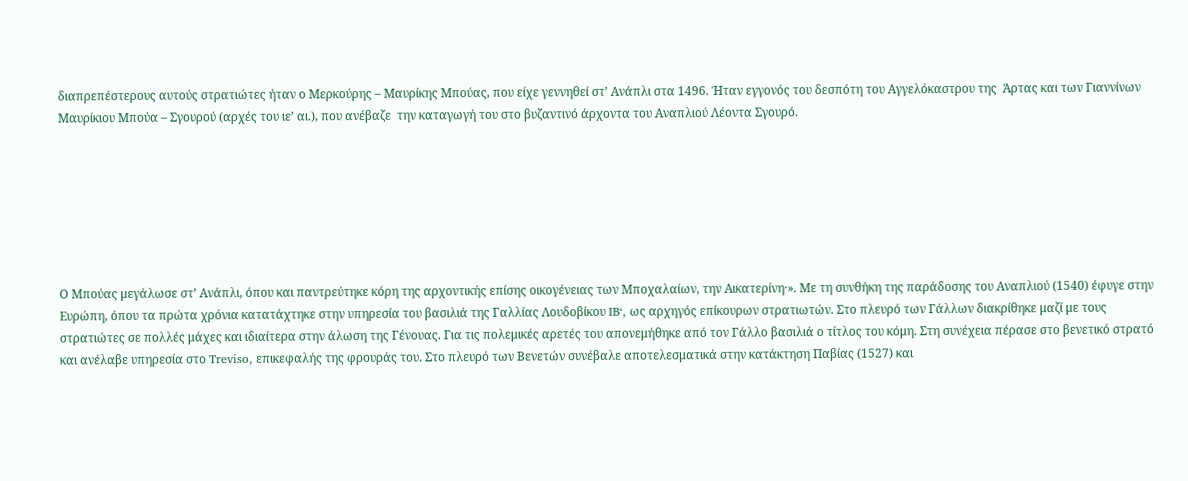διαπρεπέστερους αυτούς στρατιώτες ήταν ο Μερκούρης – Μαυρίκης Μπούας, που είχε γεννηθεί στ’ Ανάπλι στα 1496. Ήταν εγγονός του δεσπότη του Αγγελόκαστρου της  Άρτας και των Γιαννίνων Μαυρίκιου Μπούα – Σγουρού (αρχές του ιε’ αι.), που ανέβαζε  την καταγωγή του στο βυζαντινό άρχοντα του Αναπλιού Λέοντα Σγουρό.







Ο Μπούας μεγάλωσε στ’ Ανάπλι, όπου και παντρεύτηκε κόρη της αρχοντικής επίσης οικογένειας των Μποχαλαίων, την Αικατερίνη·». Με τη συνθήκη της παράδοσης του Αναπλιού (1540) έφυγε στην Ευρώπη, όπου τα πρώτα χρόνια κατατάχτηκε στην υπηρεσία του βασιλιά της Γαλλίας Λουδοβίκου IB‘, ως αρχηγός επίκουρων στρατιωτών. Στο πλευρό των Γάλλων διακρίθηκε μαζί με τους στρατιώτες σε πολλές μάχες και ιδιαίτερα στην άλωση της Γένουας. Για τις πολεμικές αρετές του απονεμήθηκε από τον Γάλλο βασιλιά ο τίτλος του κόμη. Στη συνέχεια πέρασε στο βενετικό στρατό και ανέλαβε υπηρεσία στο Treviso, επικεφαλής της φρουράς του. Στο πλευρό των Βενετών συνέβαλε αποτελεσματικά στην κατάκτηση Παβίας (1527) και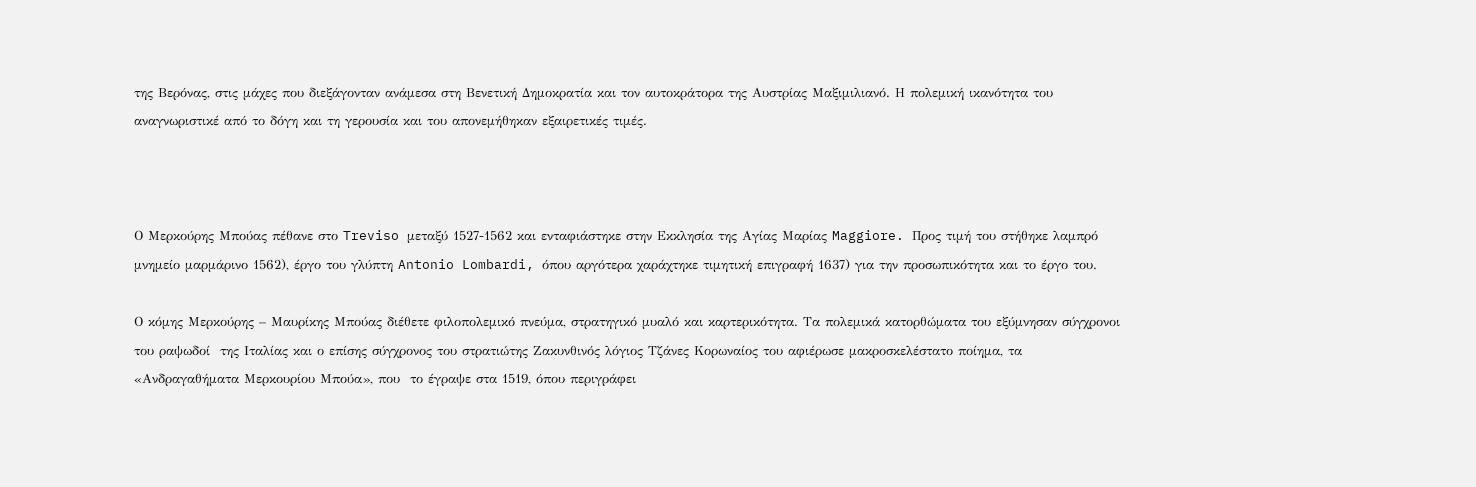της Βερόνας, στις μάχες που διεξάγονταν ανάμεσα στη Βενετική Δημοκρατία και τον αυτοκράτορα της Αυστρίας Μαξιμιλιανό. Η πολεμική ικανότητα του αναγνωριστικέ από το δόγη και τη γερουσία και του απονεμήθηκαν εξαιρετικές τιμές.



Ο Μερκούρης Μπούας πέθανε στο Treviso μεταξύ 1527-1562 και ενταφιάστηκε στην Εκκλησία της Αγίας Μαρίας Maggiore. Προς τιμή του στήθηκε λαμπρό μνημείο μαρμάρινο 1562), έργο του γλύπτη Antonio Lombardi, όπου αργότερα χαράχτηκε τιμητική επιγραφή 1637) για την προσωπικότητα και το έργο του.

Ο κόμης Μερκούρης – Μαυρίκης Μπούας διέθετε φιλοπολεμικό πνεύμα, στρατηγικό μυαλό και καρτερικότητα. Τα πολεμικά κατορθώματα του εξύμνησαν σύγχρονοι του ραψωδοί  της Ιταλίας και ο επίσης σύγχρονος του στρατιώτης Ζακυνθινός λόγιος Τζάνες Κορωναίος του αφιέρωσε μακροσκελέστατο ποίημα, τα «Ανδραγαθήματα Μερκουρίου Μπούα», που  το έγραψε στα 1519, όπου περιγράφει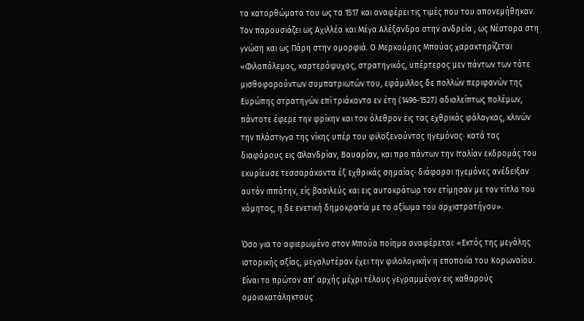τα κατορθώματα του ως τα 1517 και αναφέρει τις τιμές που του απονεμήθηκαν. Τον παρουσιάζει ως Αχιλλέα και Μέγα Αλέξανδρο στην ανδρεία , ως Νέστορα στη γνώση και ως Πάρη στην ομορφιά. Ο Μερκούρης Μπούας χαρακτηρίζεται «Φιλοπόλεμος, καρτερόψυχος, στρατηγικός, υπέρτερος μεν πάντων των τότε μισθοφορούντων συμπατριωτών του, εφάμιλλος δε πολλών περιφανών της Ευρώπης στρατηγών επί τριάκοντα εν έτη (1496-1527) αδιαλείπτως πολέμων, πάντοτε έφερε την φρίκην και τον όλεθρον εις τας εχθρικάς φάλαγκας, κλινών την πλάστιγγα της νίκης υπέρ του φιλοξενούντος ηγεμόνος· κατά τας διαφόρους εις Φλανδρίαν, Βαυαρίαν, και προ πάντων την Ιταλίαν εκδρομάς του εκυρίευσε τεσσαράκοντα έξ εχθρικάς σημαίας· διάφοροι ηγεμόνες ανέδειξαν αυτόν ιππότην, είς βασιλεύς και εις αυτοκράτωρ τον ετίμησαν με τον τίτλο του κόμητος, η δε ενετική δημοκρατία με το αξίωμα του αρχιστρατήγου».

Όσο για το αφιερωμένο στον Μπούα ποίημα αναφέρεται: «Εκτός της μεγάλης ιστορικής αξίας, μεγαλυτέραν έχει την φιλολογικήν η εποποιία του Κορωναίου. Είναι το πρώτον απ’ αρχής μέχρι τέλους γεγραμμένον εις καθαρούς ομοιοκατάληκτους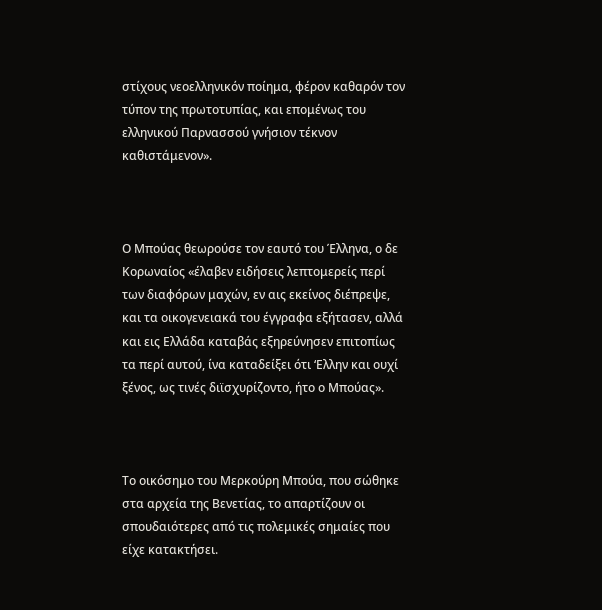στίχους νεοελληνικόν ποίημα, φέρον καθαρόν τον τύπον της πρωτοτυπίας, και επομένως του ελληνικού Παρνασσού γνήσιον τέκνον καθιστάμενον».



Ο Μπούας θεωρούσε τον εαυτό του Έλληνα, ο δε Κορωναίος «έλαβεν ειδήσεις λεπτομερείς περί των διαφόρων μαχών, εν αις εκείνος διέπρεψε, και τα οικογενειακά του έγγραφα εξήτασεν, αλλά και εις Ελλάδα καταβάς εξηρεύνησεν επιτοπίως τα περί αυτού, ίνα καταδείξει ότι ‘Ελλην και ουχί ξένος, ως τινές διϊσχυρίζοντο, ήτο ο Μπούας».



Το οικόσημο του Μερκούρη Μπούα, που σώθηκε στα αρχεία της Βενετίας, το απαρτίζουν οι σπουδαιότερες από τις πολεμικές σημαίες που είχε κατακτήσει.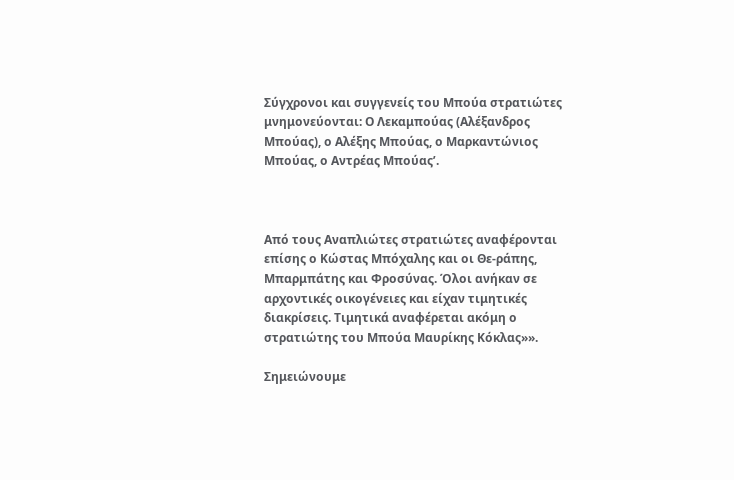Σύγχρονοι και συγγενείς του Μπούα στρατιώτες μνημονεύονται: Ο Λεκαμπούας (Αλέξανδρος Μπούας), ο Αλέξης Μπούας, ο Μαρκαντώνιος Μπούας, ο Αντρέας Μπούας’.



Από τους Αναπλιώτες στρατιώτες αναφέρονται επίσης ο Κώστας Μπόχαλης και οι Θε-ράπης, Μπαρμπάτης και Φροσύνας. Όλοι ανήκαν σε αρχοντικές οικογένειες και είχαν τιμητικές διακρίσεις. Τιμητικά αναφέρεται ακόμη ο στρατιώτης του Μπούα Μαυρίκης Κόκλας»».

Σημειώνουμε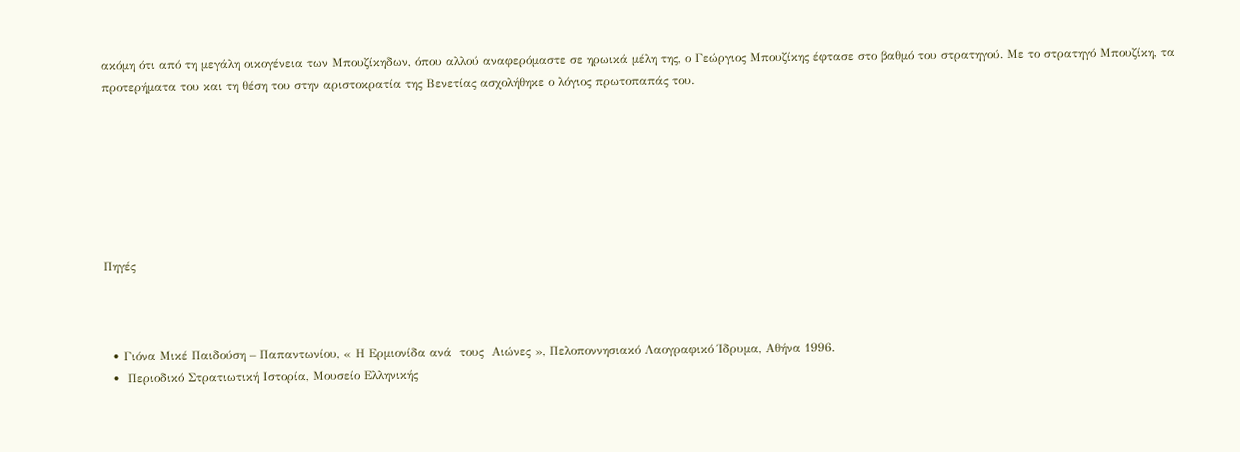ακόμη ότι από τη μεγάλη οικογένεια των Μπουζίκηδων, όπου αλλού αναφερόμαστε σε ηρωικά μέλη της, ο Γεώργιος Μπουζίκης έφτασε στο βαθμό του στρατηγού. Με το στρατηγό Μπουζίκη, τα προτερήματα του και τη θέση του στην αριστοκρατία της Βενετίας ασχολήθηκε ο λόγιος πρωτοπαπάς του.







Πηγές



  • Γιόνα Μικέ Παιδούση – Παπαντωνίου, « Η Ερμιονίδα ανά  τους  Αιώνες », Πελοποννησιακό Λαογραφικό Ίδρυμα, Αθήνα 1996.
  •  Περιοδικό Στρατιωτική Ιστορία, Μουσείο Ελληνικής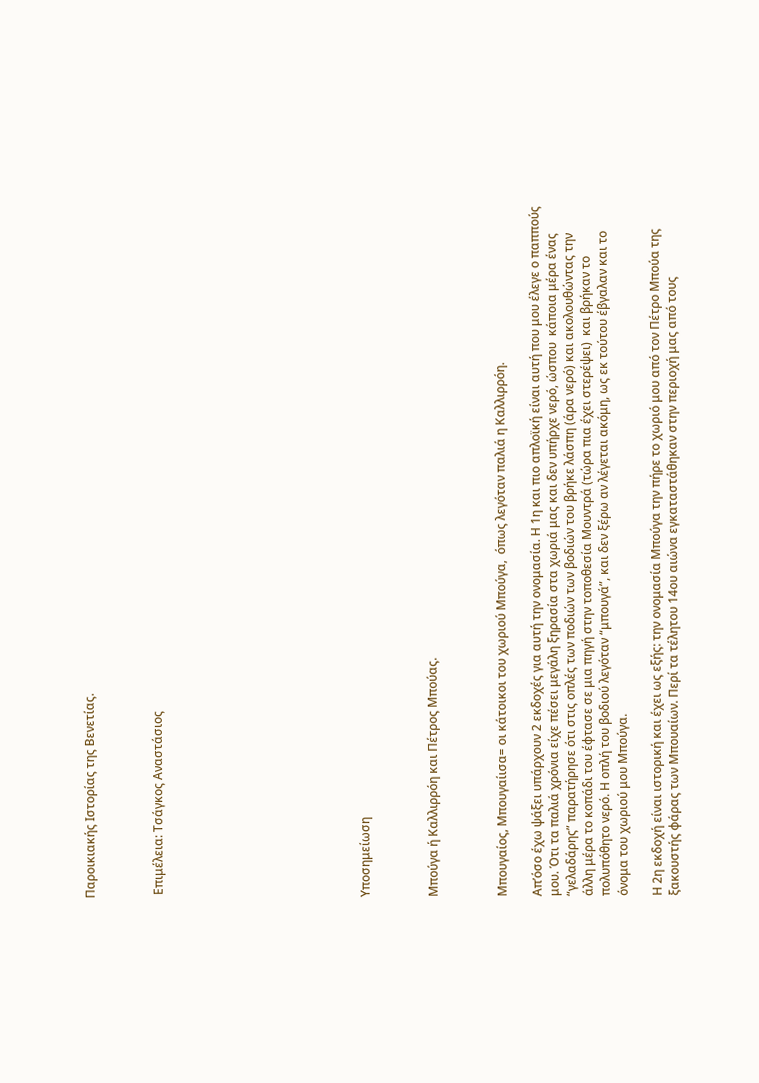Παροικιακής Ιστορίας της Βενετίας.



 Επιμέλεια: Τσάγκος Αναστάσιος











Υποσημείωση



Μπούγα ή Καλλιρρόη και Πέτρος Μπούας.



Μπουγαίος, Μπουγαίισα= οι κάτοικοι του χωριού Μπούγα,  όπως λεγόταν παλιά η Καλλιρρόη.

Απ’όσο έχω ψάξει υπάρχουν 2 εκδοχές για αυτή την ονομασία. Η 1η και πιο απλοϊκή είναι αυτή που μου έλεγε ο παππούς μου. Ότι τα παλιά χρόνια είχε πέσει μεγάλη ξηρασία στα χωριά μας και δεν υπήρχε νερό, ώσπου  κάποια μέρα ένας “γελαδάρης” παρατήρησε ότι στις οπλές των ποδιών των βοδιών του βρήκε λάσπη (άρα νερό) και ακολουθώντας την άλλη μέρα το κοπάδι του έφτασε σε μια πηγή στην τοποθεσία Μουντρά (τώρα πια έχει στερέψει)  και βρήκαν το πολυπόθητο νερό. Η οπλή του βοδιού λεγόταν “μπουγά”, και δεν ξέρω αν λέγεται ακόμη, ως εκ τούτου έβγαλαν και το όνομα του χωριού μου Μπούγα.

Η 2η εκδοχή είναι ιστορική και έχει ως εξής: την ονομασία Μπούγα την πήρε το χωριό μου από τον Πέτρο Μπούα της ξακουστής φάρας των Μπουαίων. Περί τα τέλητου 14ου αιώνα εγκαταστάθηκαν στην περιοχή μας από τους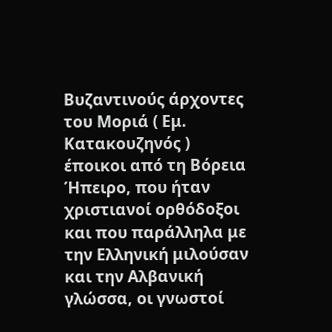Βυζαντινούς άρχοντες του Μοριά ( Εμ. Κατακουζηνός ) έποικοι από τη Βόρεια Ήπειρο, που ήταν χριστιανοί ορθόδοξοι και που παράλληλα με την Ελληνική μιλούσαν και την Αλβανική γλώσσα, οι γνωστοί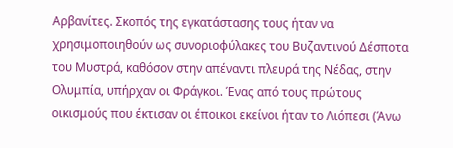Αρβανίτες. Σκοπός της εγκατάστασης τους ήταν να χρησιμοποιηθούν ως συνοριοφύλακες του Βυζαντινού Δέσποτα του Μυστρά, καθόσον στην απέναντι πλευρά της Νέδας, στην Ολυμπία, υπήρχαν οι Φράγκοι. Ένας από τους πρώτους οικισμούς που έκτισαν οι έποικοι εκείνοι ήταν το Λιόπεσι (Άνω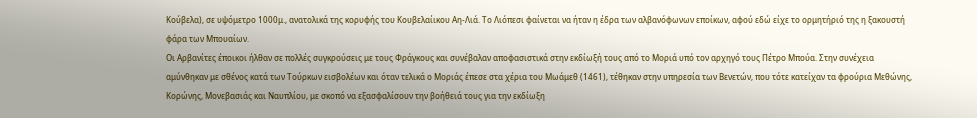Κούβελα), σε υψόμετρο 1000μ., ανατολικά της κορυφής του Κουβελαίικου Αη-Λιά. Το Λιόπεσι φαίνεται να ήταν η έδρα των αλβανόφωνων εποίκων, αφού εδώ είχε το ορμητήριό της η ξακουστή φάρα των Μπουαίων.
Οι Αρβανίτες έποικοι ήλθαν σε πολλές συγκρούσεις με τους Φράγκους και συνέβαλαν αποφασιστικά στην εκδίωξή τους από το Μοριά υπό τον αρχηγό τους Πέτρο Μπούα. Στην συνέχεια αμύνθηκαν με σθένος κατά των Τούρκων εισβολέων και όταν τελικά ο Μοριάς έπεσε στα χέρια του Μωάμεθ (1461), τέθηκαν στην υπηρεσία των Βενετών, που τότε κατείχαν τα φρούρια Μεθώνης, Κορώνης, Μονεβασιάς και Ναυπλίου, με σκοπό να εξασφαλίσουν την βοήθειά τους για την εκδίωξη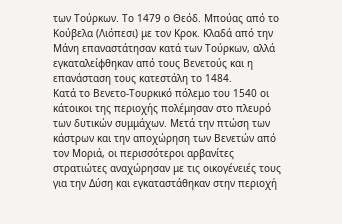των Τούρκων. Το 1479 ο Θεόδ. Μπούας από το Κούβελα (Λιόπεσι) με τον Κροκ. Κλαδά από την Μάνη επαναστάτησαν κατά των Τούρκων, αλλά εγκαταλείφθηκαν από τους Βενετούς και η επανάσταση τους κατεστάλη το 1484.
Κατά το Βενετο-Τουρκικό πόλεμο του 1540 οι κάτοικοι της περιοχής πολέμησαν στο πλευρό των δυτικών συμμάχων. Μετά την πτώση των κάστρων και την αποχώρηση των Βενετών από τον Μοριά, οι περισσότεροι αρβανίτες στρατιώτες αναχώρησαν με τις οικογένειές τους για την Δύση και εγκαταστάθηκαν στην περιοχή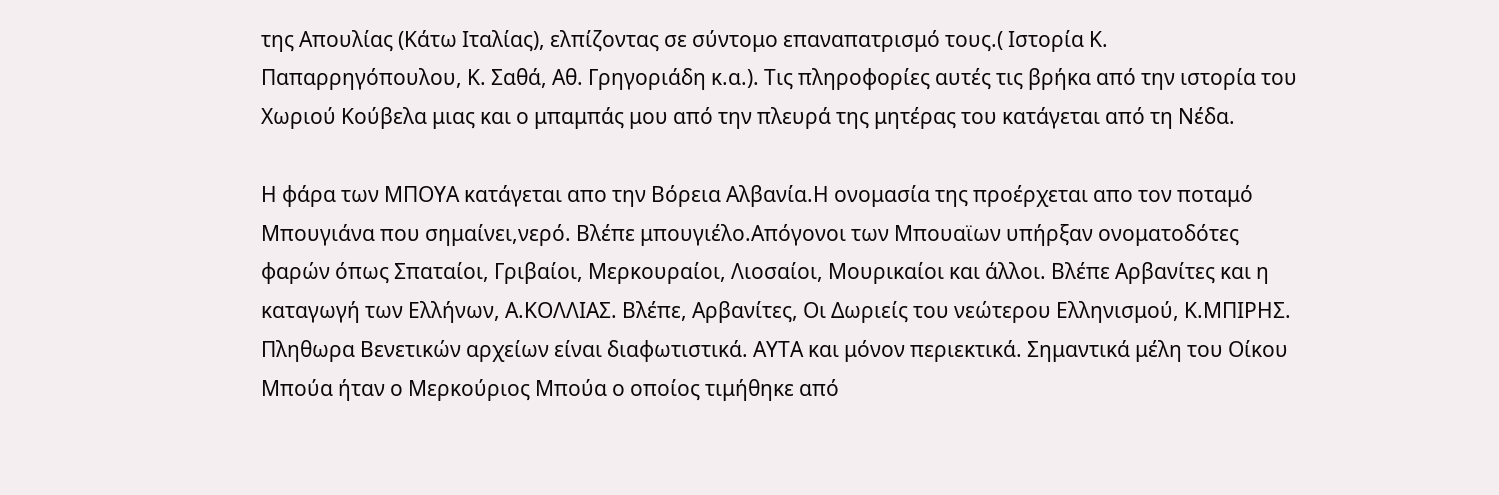της Απουλίας (Κάτω Ιταλίας), ελπίζοντας σε σύντομο επαναπατρισμό τους.( Ιστορία Κ. Παπαρρηγόπουλου, Κ. Σαθά, Αθ. Γρηγοριάδη κ.α.). Τις πληροφορίες αυτές τις βρήκα από την ιστορία του Χωριού Κούβελα μιας και ο μπαμπάς μου από την πλευρά της μητέρας του κατάγεται από τη Νέδα.

Η φάρα των ΜΠΟΥΑ κατάγεται απο την Βόρεια Αλβανία.Η ονομασία της προέρχεται απο τον ποταμό Μπουγιάνα που σημαίνει,νερό. Βλέπε μπουγιέλο.Απόγονοι των Μπουαϊων υπήρξαν ονοματοδότες φαρών όπως Σπαταίοι, Γριβαίοι, Μερκουραίοι, Λιοσαίοι, Μουρικαίοι και άλλοι. Βλέπε Αρβανίτες και η καταγωγή των Ελλήνων, Α.ΚΟΛΛΙΑΣ. Βλέπε, Αρβανίτες, Οι Δωριείς του νεώτερου Ελληνισμού, Κ.ΜΠΙΡΗΣ. Πληθωρα Βενετικών αρχείων είναι διαφωτιστικά. ΑΥΤΑ και μόνον περιεκτικά. Σημαντικά μέλη του Οίκου Μπούα ήταν ο Μερκούριος Μπούα ο οποίος τιμήθηκε από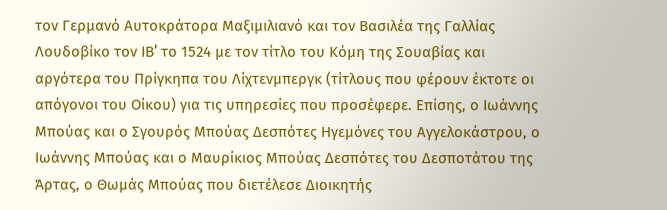τον Γερμανό Αυτοκράτορα Μαξιμιλιανό και τον Βασιλέα της Γαλλίας Λουδοβίκο τον ΙΒ’ το 1524 με τον τίτλο του Κόμη της Σουαβίας και αργότερα του Πρίγκηπα του Λίχτενμπεργκ (τίτλους που φέρουν έκτοτε οι απόγονοι του Οίκου) για τις υπηρεσίες που προσέφερε. Επίσης, ο Ιωάννης Μπούας και ο Σγουρός Μπούας Δεσπότες Ηγεμόνες του Αγγελοκάστρου, ο Ιωάννης Μπούας και ο Μαυρίκιος Μπούας Δεσπότες του Δεσποτάτου της Άρτας, ο Θωμάς Μπούας που διετέλεσε Διοικητής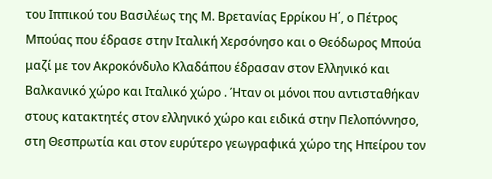του Ιππικού του Βασιλέως της Μ. Βρετανίας Ερρίκου Η΄, ο Πέτρος Μπούας που έδρασε στην Ιταλική Χερσόνησο και ο Θεόδωρος Μπούα μαζί με τον Ακροκόνδυλο Κλαδάπου έδρασαν στον Ελληνικό και Βαλκανικό χώρο και Ιταλικό χώρο . Ήταν οι μόνοι που αντισταθήκαν στους κατακτητές στον ελληνικό χώρο και ειδικά στην Πελοπόννησο, στη Θεσπρωτία και στον ευρύτερο γεωγραφικά χώρο της Ηπείρου τον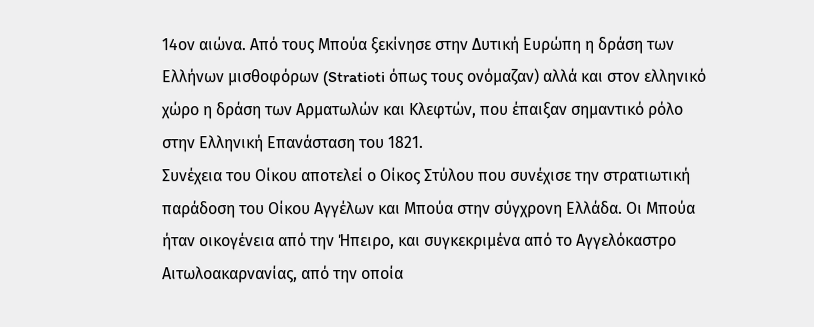14ον αιώνα. Από τους Μπούα ξεκίνησε στην Δυτική Ευρώπη η δράση των Ελλήνων μισθοφόρων (Stratioti όπως τους ονόμαζαν) αλλά και στον ελληνικό χώρο η δράση των Αρματωλών και Κλεφτών, που έπαιξαν σημαντικό ρόλο στην Ελληνική Επανάσταση του 1821.
Συνέχεια του Οίκου αποτελεί ο Οίκος Στύλου που συνέχισε την στρατιωτική παράδοση του Οίκου Αγγέλων και Μπούα στην σύγχρονη Ελλάδα. Οι Μπούα ήταν οικογένεια από την Ήπειρο, και συγκεκριμένα από το Αγγελόκαστρο Αιτωλοακαρνανίας, από την οποία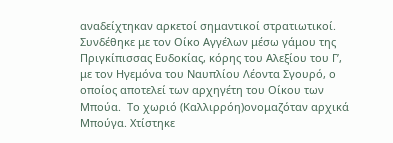αναδείχτηκαν αρκετοί σημαντικοί στρατιωτικοί. Συνδέθηκε με τον Οίκο Αγγέλων μέσω γάμου της Πριγκίπισσας Ευδοκίας, κόρης του Αλεξίου του Γ’, με τον Ηγεμόνα του Ναυπλίου Λέοντα Σγουρό, ο οποίος αποτελεί των αρχηγέτη του Οίκου των Μπούα.  Το χωριό (Καλλιρρόη)ονομαζόταν αρχικά Μπούγα. Χτίστηκε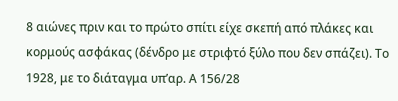8 αιώνες πριν και το πρώτο σπίτι είχε σκεπή από πλάκες και κορμούς ασφάκας (δένδρο με στριφτό ξύλο που δεν σπάζει). Το 1928, με το διάταγμα υπ’αρ. Α 156/28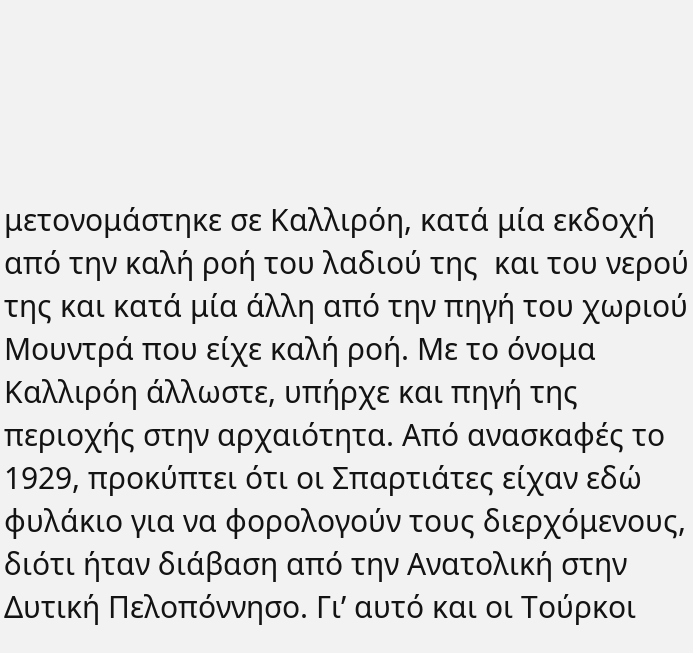μετονομάστηκε σε Καλλιρόη, κατά μία εκδοχή από την καλή ροή του λαδιού της  και του νερού της και κατά μία άλλη από την πηγή του χωριού Μουντρά που είχε καλή ροή. Με το όνομα Καλλιρόη άλλωστε, υπήρχε και πηγή της περιοχής στην αρχαιότητα. Από ανασκαφές το 1929, προκύπτει ότι οι Σπαρτιάτες είχαν εδώ φυλάκιο για να φορολογούν τους διερχόμενους, διότι ήταν διάβαση από την Ανατολική στην Δυτική Πελοπόννησο. Γι’ αυτό και οι Τούρκοι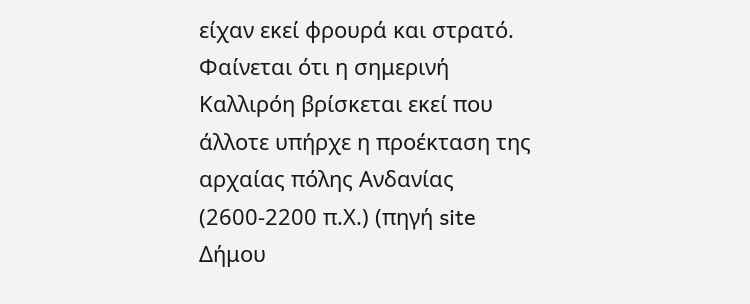είχαν εκεί φρουρά και στρατό. Φαίνεται ότι η σημερινή Καλλιρόη βρίσκεται εκεί που άλλοτε υπήρχε η προέκταση της αρχαίας πόλης Ανδανίας (2600-2200 π.Χ.) (πηγή site Δήμου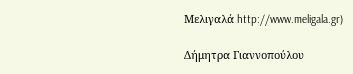Μελιγαλά http://www.meligala.gr)

Δήμητρα Γιαννοπούλου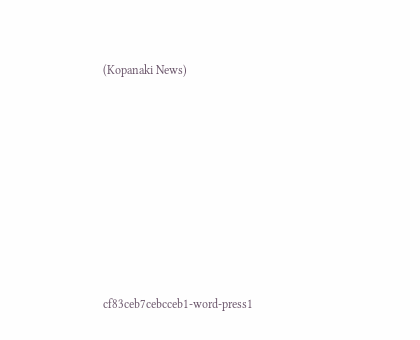(Kopanaki News)









cf83ceb7cebcceb1-word-press1